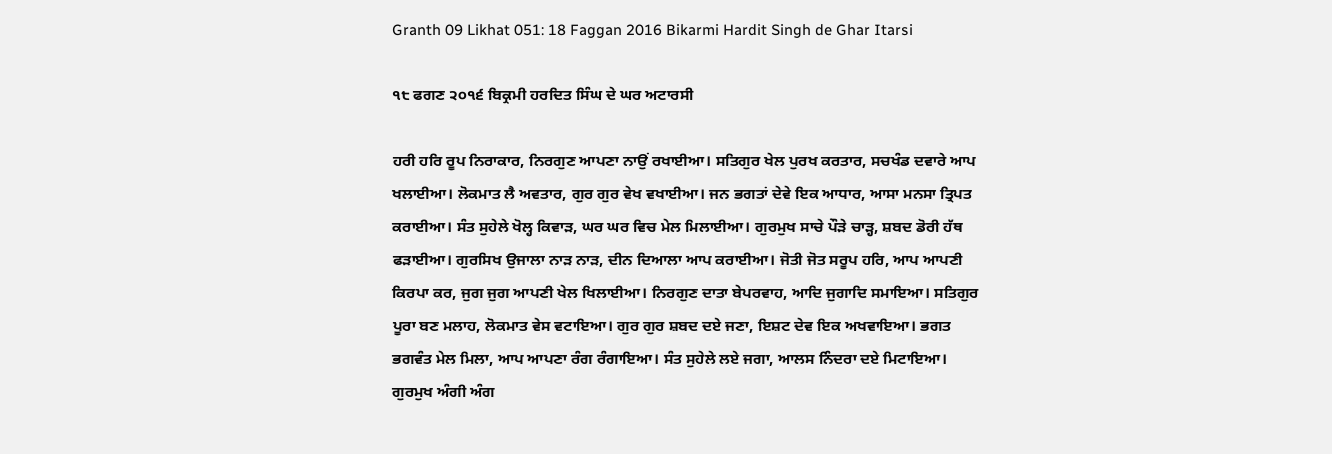Granth 09 Likhat 051: 18 Faggan 2016 Bikarmi Hardit Singh de Ghar Itarsi

੧੮ ਫਗਣ ੨੦੧੬ ਬਿਕ੍ਰਮੀ ਹਰਦਿਤ ਸਿੰਘ ਦੇ ਘਰ ਅਟਾਰਸੀ

ਹਰੀ ਹਰਿ ਰੂਪ ਨਿਰਾਕਾਰ, ਨਿਰਗੁਣ ਆਪਣਾ ਨਾਉਂ ਰਖਾਈਆ। ਸਤਿਗੁਰ ਖੇਲ ਪੁਰਖ ਕਰਤਾਰ, ਸਚਖੰਡ ਦਵਾਰੇ ਆਪ ਖਲਾਈਆ। ਲੋਕਮਾਤ ਲੈ ਅਵਤਾਰ, ਗੁਰ ਗੁਰ ਵੇਖ ਵਖਾਈਆ। ਜਨ ਭਗਤਾਂ ਦੇਵੇ ਇਕ ਆਧਾਰ, ਆਸਾ ਮਨਸਾ ਤ੍ਰਿਪਤ ਕਰਾਈਆ। ਸੰਤ ਸੁਹੇਲੇ ਖੋਲ੍ਹ ਕਿਵਾੜ, ਘਰ ਘਰ ਵਿਚ ਮੇਲ ਮਿਲਾਈਆ। ਗੁਰਮੁਖ ਸਾਚੇ ਪੌੜੇ ਚਾੜ੍ਹ, ਸ਼ਬਦ ਡੋਰੀ ਹੱਥ ਫੜਾਈਆ। ਗੁਰਸਿਖ ਉਜਾਲਾ ਨਾੜ ਨਾੜ, ਦੀਨ ਦਿਆਲਾ ਆਪ ਕਰਾਈਆ। ਜੋਤੀ ਜੋਤ ਸਰੂਪ ਹਰਿ, ਆਪ ਆਪਣੀ ਕਿਰਪਾ ਕਰ, ਜੁਗ ਜੁਗ ਆਪਣੀ ਖੇਲ ਖਿਲਾਈਆ। ਨਿਰਗੁਣ ਦਾਤਾ ਬੇਪਰਵਾਹ, ਆਦਿ ਜੁਗਾਦਿ ਸਮਾਇਆ। ਸਤਿਗੁਰ ਪੂਰਾ ਬਣ ਮਲਾਹ, ਲੋਕਮਾਤ ਵੇਸ ਵਟਾਇਆ। ਗੁਰ ਗੁਰ ਸ਼ਬਦ ਦਏ ਜਣਾ, ਇਸ਼ਟ ਦੇਵ ਇਕ ਅਖਵਾਇਆ। ਭਗਤ ਭਗਵੰਤ ਮੇਲ ਮਿਲਾ, ਆਪ ਆਪਣਾ ਰੰਗ ਰੰਗਾਇਆ। ਸੰਤ ਸੁਹੇਲੇ ਲਏ ਜਗਾ, ਆਲਸ ਨਿੰਦਰਾ ਦਏ ਮਿਟਾਇਆ। ਗੁਰਮੁਖ ਅੰਗੀ ਅੰਗ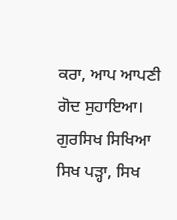ਕਰਾ, ਆਪ ਆਪਣੀ ਗੋਦ ਸੁਹਾਇਆ। ਗੁਰਸਿਖ ਸਿਖਿਆ ਸਿਖ ਪੜ੍ਹਾ, ਸਿਖ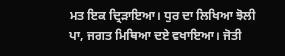ਮਤ ਇਕ ਦ੍ਰਿੜਾਇਆ। ਧੁਰ ਦਾ ਲਿਖਿਆ ਝੋਲੀ ਪਾ, ਜਗਤ ਮਿਥਿਆ ਦਏ ਵਖਾਇਆ। ਜੋਤੀ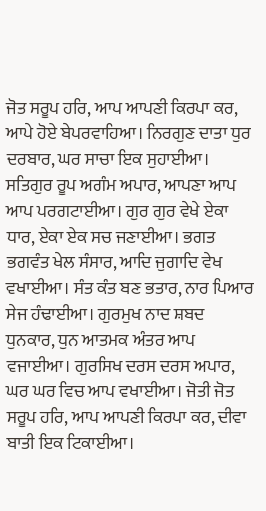ਜੋਤ ਸਰੂਪ ਹਰਿ, ਆਪ ਆਪਣੀ ਕਿਰਪਾ ਕਰ, ਆਪੇ ਹੋਏ ਬੇਪਰਵਾਹਿਆ। ਨਿਰਗੁਣ ਦਾਤਾ ਧੁਰ ਦਰਬਾਰ, ਘਰ ਸਾਚਾ ਇਕ ਸੁਹਾਈਆ। ਸਤਿਗੁਰ ਰੂਪ ਅਗੰਮ ਅਪਾਰ, ਆਪਣਾ ਆਪ ਆਪ ਪਰਗਟਾਈਆ। ਗੁਰ ਗੁਰ ਵੇਖੇ ਏਕਾ ਧਾਰ, ਏਕਾ ਏਕ ਸਚ ਜਣਾਈਆ। ਭਗਤ ਭਗਵੰਤ ਖੇਲ ਸੰਸਾਰ, ਆਦਿ ਜੁਗਾਦਿ ਵੇਖ ਵਖਾਈਆ। ਸੰਤ ਕੰਤ ਬਣ ਭਤਾਰ, ਨਾਰ ਪਿਆਰ ਸੇਜ ਹੰਢਾਈਆ। ਗੁਰਮੁਖ ਨਾਦ ਸ਼ਬਦ ਧੁਨਕਾਰ, ਧੁਨ ਆਤਮਕ ਅੰਤਰ ਆਪ ਵਜਾਈਆ। ਗੁਰਸਿਖ ਦਰਸ ਦਰਸ ਅਪਾਰ, ਘਰ ਘਰ ਵਿਚ ਆਪ ਵਖਾਈਆ। ਜੋਤੀ ਜੋਤ ਸਰੂਪ ਹਰਿ, ਆਪ ਆਪਣੀ ਕਿਰਪਾ ਕਰ, ਦੀਵਾ ਬਾਤੀ ਇਕ ਟਿਕਾਈਆ।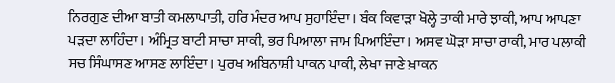ਨਿਰਗੁਣ ਦੀਆ ਬਾਤੀ ਕਮਲਾਪਾਤੀ, ਹਰਿ ਮੰਦਰ ਆਪ ਸੁਹਾਇੰਦਾ। ਬੰਕ ਕਿਵਾੜਾ ਖੋਲ੍ਹੇ ਤਾਕੀ ਮਾਰੇ ਝਾਕੀ, ਆਪ ਆਪਣਾ ਪੜਦਾ ਲਾਹਿੰਦਾ। ਅੰਮ੍ਰਿਤ ਬਾਟੀ ਸਾਚਾ ਸਾਕੀ, ਭਰ ਪਿਆਲਾ ਜਾਮ ਪਿਆਇੰਦਾ। ਅਸਵ ਘੋੜਾ ਸਾਚਾ ਰਾਕੀ, ਮਾਰ ਪਲਾਕੀ ਸਚ ਸਿੰਘਾਸਣ ਆਸਣ ਲਾਇੰਦਾ। ਪੁਰਖ ਅਬਿਨਾਸ਼ੀ ਪਾਕਨ ਪਾਕੀ, ਲੇਖਾ ਜਾਣੇ ਖ਼ਾਕਨ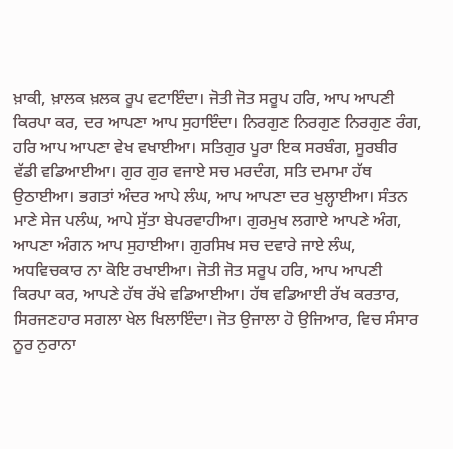ਖ਼ਾਕੀ, ਖ਼ਾਲਕ ਖ਼ਲਕ ਰੂਪ ਵਟਾਇੰਦਾ। ਜੋਤੀ ਜੋਤ ਸਰੂਪ ਹਰਿ, ਆਪ ਆਪਣੀ ਕਿਰਪਾ ਕਰ, ਦਰ ਆਪਣਾ ਆਪ ਸੁਹਾਇੰਦਾ। ਨਿਰਗੁਣ ਨਿਰਗੁਣ ਨਿਰਗੁਣ ਰੰਗ, ਹਰਿ ਆਪ ਆਪਣਾ ਵੇਖ ਵਖਾਈਆ। ਸਤਿਗੁਰ ਪੂਰਾ ਇਕ ਸਰਬੰਗ, ਸੂਰਬੀਰ ਵੱਡੀ ਵਡਿਆਈਆ। ਗੁਰ ਗੁਰ ਵਜਾਏ ਸਚ ਮਰਦੰਗ, ਸਤਿ ਦਮਾਮਾ ਹੱਥ ਉਠਾਈਆ। ਭਗਤਾਂ ਅੰਦਰ ਆਪੇ ਲੰਘ, ਆਪ ਆਪਣਾ ਦਰ ਖੁਲ੍ਹਾਈਆ। ਸੰਤਨ ਮਾਣੇ ਸੇਜ ਪਲੰਘ, ਆਪੇ ਸੁੱਤਾ ਬੇਪਰਵਾਹੀਆ। ਗੁਰਮੁਖ ਲਗਾਏ ਆਪਣੇ ਅੰਗ, ਆਪਣਾ ਅੰਗਨ ਆਪ ਸੁਹਾਈਆ। ਗੁਰਸਿਖ ਸਚ ਦਵਾਰੇ ਜਾਏ ਲੰਘ, ਅਧਵਿਚਕਾਰ ਨਾ ਕੋਇ ਰਖਾਈਆ। ਜੋਤੀ ਜੋਤ ਸਰੂਪ ਹਰਿ, ਆਪ ਆਪਣੀ ਕਿਰਪਾ ਕਰ, ਆਪਣੇ ਹੱਥ ਰੱਖੇ ਵਡਿਆਈਆ। ਹੱਥ ਵਡਿਆਈ ਰੱਖ ਕਰਤਾਰ, ਸਿਰਜਣਹਾਰ ਸਗਲਾ ਖੇਲ ਖਿਲਾਇੰਦਾ। ਜੋਤ ਉਜਾਲਾ ਹੋ ਉਜਿਆਰ, ਵਿਚ ਸੰਸਾਰ ਨੂਰ ਨੁਰਾਨਾ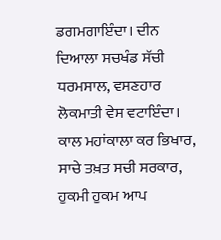ਡਗਮਗਾਇੰਦਾ। ਦੀਨ ਦਿਆਲਾ ਸਚਖੰਡ ਸੱਚੀ ਧਰਮਸਾਲ, ਵਸਣਹਾਰ ਲੋਕਮਾਤੀ ਵੇਸ ਵਟਾਇੰਦਾ। ਕਾਲ ਮਹਾਂਕਾਲਾ ਕਰ ਭਿਖਾਰ, ਸਾਚੇ ਤਖ਼ਤ ਸਚੀ ਸਰਕਾਰ, ਹੁਕਮੀ ਹੁਕਮ ਆਪ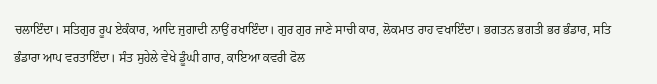ਚਲਾਇੰਦਾ। ਸਤਿਗੁਰ ਰੂਪ ਏਕੰਕਾਰ, ਆਦਿ ਜੁਗਾਦੀ ਨਾਉਂ ਰਖਾਇੰਦਾ। ਗੁਰ ਗੁਰ ਜਾਣੇ ਸਾਚੀ ਕਾਰ, ਲੋਕਮਾਤ ਰਾਹ ਵਖਾਇੰਦਾ। ਭਗਤਨ ਭਗਤੀ ਭਰ ਭੰਡਾਰ, ਸਤਿ ਭੰਡਾਰਾ ਆਪ ਵਰਤਾਇੰਦਾ। ਸੰਤ ਸੁਹੇਲੇ ਵੇਖੇ ਡੂੰਘੀ ਗਾਰ, ਕਾਇਆ ਕਵਰੀ ਫੋਲ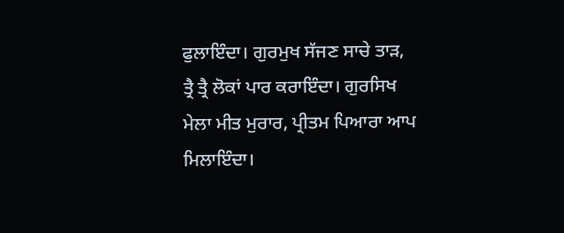ਫੁਲਾਇੰਦਾ। ਗੁਰਮੁਖ ਸੱਜਣ ਸਾਚੇ ਤਾੜ, ਤ੍ਰੈ ਤ੍ਰੈ ਲੋਕਾਂ ਪਾਰ ਕਰਾਇੰਦਾ। ਗੁਰਸਿਖ ਮੇਲਾ ਮੀਤ ਮੁਰਾਰ, ਪ੍ਰੀਤਮ ਪਿਆਰਾ ਆਪ ਮਿਲਾਇੰਦਾ।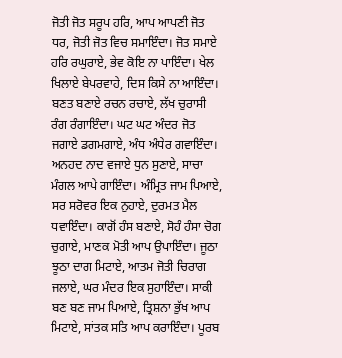ਜੋਤੀ ਜੋਤ ਸਰੂਪ ਹਰਿ, ਆਪ ਆਪਣੀ ਜੋਤ ਧਰ, ਜੋਤੀ ਜੋਤ ਵਿਚ ਸਮਾਇੰਦਾ। ਜੋਤ ਸਮਾਏ ਹਰਿ ਰਘੁਰਾਏ, ਭੇਵ ਕੋਇ ਨਾ ਪਾਇੰਦਾ। ਖੇਲ ਖਿਲਾਏ ਬੇਪਰਵਾਹੇ, ਦਿਸ ਕਿਸੇ ਨਾ ਆਇੰਦਾ। ਬਣਤ ਬਣਾਏ ਰਚਨ ਰਚਾਏ, ਲੱਖ ਚੁਰਾਸੀ ਰੰਗ ਰੰਗਾਇੰਦਾ। ਘਟ ਘਟ ਅੰਦਰ ਜੋਤ ਜਗਾਏ ਡਗਮਗਾਏ, ਅੰਧ ਅੰਧੇਰ ਗਵਾਇੰਦਾ। ਅਨਹਦ ਨਾਦ ਵਜਾਏ ਧੁਨ ਸੁਣਾਏ, ਸਾਚਾ ਮੰਗਲ ਆਪੇ ਗਾਇੰਦਾ। ਅੰਮ੍ਰਿਤ ਜਾਮ ਪਿਆਏ, ਸਰ ਸਰੋਵਰ ਇਕ ਨੁਹਾਏ, ਦੁਰਮਤ ਮੈਲ ਧਵਾਇੰਦਾ। ਕਾਗੋਂ ਹੰਸ ਬਣਾਏ, ਸੋਹੰ ਹੰਸਾ ਚੋਗ ਚੁਗਾਏ, ਮਾਣਕ ਮੋਤੀ ਆਪ ਉਪਾਇੰਦਾ। ਜੂਠਾ ਝੂਠਾ ਦਾਗ ਮਿਟਾਏ, ਆਤਮ ਜੋਤੀ ਚਿਰਾਗ ਜਲਾਏ, ਘਰ ਮੰਦਰ ਇਕ ਸੁਹਾਇੰਦਾ। ਸਾਕੀ ਬਣ ਬਣ ਜਾਮ ਪਿਆਏ, ਤ੍ਰਿਸ਼ਨਾ ਭੁੱਖ ਆਪ ਮਿਟਾਏ, ਸਾਂਤਕ ਸਤਿ ਆਪ ਕਰਾਇੰਦਾ। ਪੂਰਬ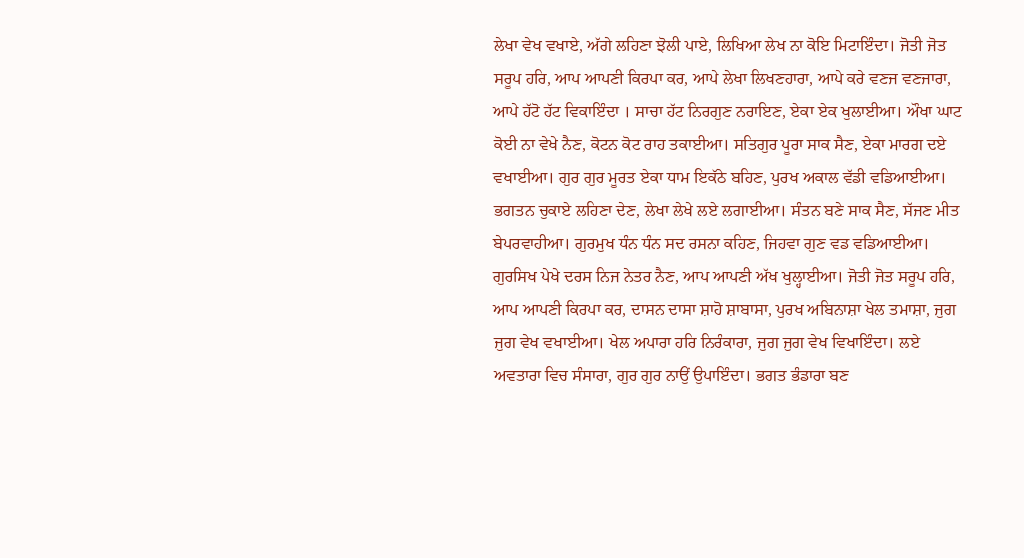ਲੇਖਾ ਵੇਖ ਵਖਾਏ, ਅੱਗੇ ਲਹਿਣਾ ਝੋਲੀ ਪਾਏ, ਲਿਖਿਆ ਲੇਖ ਨਾ ਕੋਇ ਮਿਟਾਇੰਦਾ। ਜੋਤੀ ਜੋਤ ਸਰੂਪ ਹਰਿ, ਆਪ ਆਪਣੀ ਕਿਰਪਾ ਕਰ, ਆਪੇ ਲੇਖਾ ਲਿਖਣਹਾਰਾ, ਆਪੇ ਕਰੇ ਵਣਜ ਵਣਜਾਰਾ, ਆਪੇ ਹੱਟੋ ਹੱਟ ਵਿਕਾਇੰਦਾ । ਸਾਚਾ ਹੱਟ ਨਿਰਗੁਣ ਨਰਾਇਣ, ਏਕਾ ਏਕ ਖੁਲਾਈਆ। ਔਖਾ ਘਾਟ ਕੋਈ ਨਾ ਵੇਖੇ ਨੈਣ, ਕੋਟਨ ਕੋਟ ਰਾਹ ਤਕਾਈਆ। ਸਤਿਗੁਰ ਪੂਰਾ ਸਾਕ ਸੈਣ, ਏਕਾ ਮਾਰਗ ਦਏ ਵਖਾਈਆ। ਗੁਰ ਗੁਰ ਮੂਰਤ ਏਕਾ ਧਾਮ ਇਕੱਠੇ ਬਹਿਣ, ਪੁਰਖ ਅਕਾਲ ਵੱਡੀ ਵਡਿਆਈਆ। ਭਗਤਨ ਚੁਕਾਏ ਲਹਿਣਾ ਦੇਣ, ਲੇਖਾ ਲੇਖੇ ਲਏ ਲਗਾਈਆ। ਸੰਤਨ ਬਣੇ ਸਾਕ ਸੈਣ, ਸੱਜਣ ਮੀਤ ਬੇਪਰਵਾਹੀਆ। ਗੁਰਮੁਖ ਧੰਨ ਧੰਨ ਸਦ ਰਸਨਾ ਕਹਿਣ, ਜਿਹਵਾ ਗੁਣ ਵਡ ਵਡਿਆਈਆ। ਗੁਰਸਿਖ ਪੇਖੇ ਦਰਸ ਨਿਜ ਨੇਤਰ ਨੈਣ, ਆਪ ਆਪਣੀ ਅੱਖ ਖੁਲ੍ਹਾਈਆ। ਜੋਤੀ ਜੋਤ ਸਰੂਪ ਹਰਿ, ਆਪ ਆਪਣੀ ਕਿਰਪਾ ਕਰ, ਦਾਸਨ ਦਾਸਾ ਸ਼ਾਹੋ ਸ਼ਾਬਾਸਾ, ਪੁਰਖ ਅਬਿਨਾਸ਼ਾ ਖੇਲ ਤਮਾਸ਼ਾ, ਜੁਗ ਜੁਗ ਵੇਖ ਵਖਾਈਆ। ਖੇਲ ਅਪਾਰਾ ਹਰਿ ਨਿਰੰਕਾਰਾ, ਜੁਗ ਜੁਗ ਵੇਖ ਵਿਖਾਇੰਦਾ। ਲਏ ਅਵਤਾਰਾ ਵਿਚ ਸੰਸਾਰਾ, ਗੁਰ ਗੁਰ ਨਾਉਂ ਉਪਾਇੰਦਾ। ਭਗਤ ਭੰਡਾਰਾ ਬਣ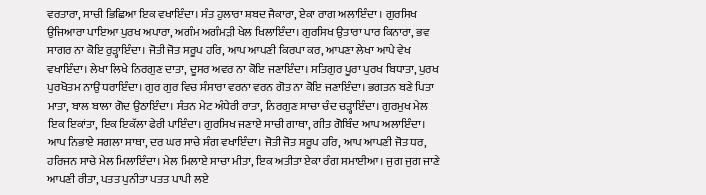ਵਰਤਾਰਾ, ਸਾਚੀ ਭਿਛਿਆ ਇਕ ਵਖਾਇੰਦਾ। ਸੰਤ ਹੁਲਾਰਾ ਸ਼ਬਦ ਜੈਕਾਰਾ, ਏਕਾ ਰਾਗ ਅਲਾਇੰਦਾ । ਗੁਰਸਿਖ ਉਜਿਆਰਾ ਪਾਇਆ ਪੁਰਖ ਅਪਾਰਾ, ਅਗੰਮ ਅਗੰਮੜੀ ਖੇਲ ਖਿਲਾਇੰਦਾ। ਗੁਰਸਿਖ ਉਤਾਰਾ ਪਾਰ ਕਿਨਾਰਾ, ਭਵ ਸਾਗਰ ਨਾ ਕੋਇ ਰੁੜ੍ਹਾਇੰਦਾ। ਜੋਤੀ ਜੋਤ ਸਰੂਪ ਹਰਿ, ਆਪ ਆਪਣੀ ਕਿਰਪਾ ਕਰ, ਆਪਣਾ ਲੇਖਾ ਆਪੇ ਵੇਖ ਵਖਾਇੰਦਾ। ਲੇਖਾ ਲਿਖੇ ਨਿਰਗੁਣ ਦਾਤਾ, ਦੂਸਰ ਅਵਰ ਨਾ ਕੋਇ ਜਣਾਇੰਦਾ। ਸਤਿਗੁਰ ਪੂਰਾ ਪੁਰਖ ਬਿਧਾਤਾ, ਪੁਰਖ ਪੁਰਖੋਤਮ ਨਾਉਂ ਧਰਾਇੰਦਾ। ਗੁਰ ਗੁਰ ਵਿਚ ਸੰਸਾਰਾ ਵਰਨਾ ਵਰਨ ਗੋਤ ਨਾ ਕੋਇ ਜਣਾਇੰਦਾ। ਭਗਤਨ ਬਣੇ ਪਿਤਾ ਮਾਤਾ, ਬਾਲ ਬਾਲਾ ਗੋਦ ਉਠਾਇੰਦਾ। ਸੰਤਨ ਮੇਟ ਅੰਧੇਰੀ ਰਾਤਾ, ਨਿਰਗੁਣ ਸਾਚਾ ਚੰਦ ਚੜ੍ਹਾਇੰਦਾ। ਗੁਰਮੁਖ ਮੇਲ ਇਕ ਇਕਾਂਤਾ, ਇਕ ਇਕੱਲਾ ਫੇਰੀ ਪਾਇੰਦਾ। ਗੁਰਸਿਖ ਜਣਾਏ ਸਾਚੀ ਗਾਥਾ, ਗੀਤ ਗੋਬਿੰਦ ਆਪ ਅਲਾਇੰਦਾ। ਆਪ ਨਿਭਾਏ ਸਗਲਾ ਸਾਥਾ, ਦਰ ਘਰ ਸਾਚੇ ਸੰਗ ਵਖਾਇੰਦਾ। ਜੋਤੀ ਜੋਤ ਸਰੂਪ ਹਰਿ, ਆਪ ਆਪਣੀ ਜੋਤ ਧਰ, ਹਰਿਜਨ ਸਾਚੇ ਮੇਲ ਮਿਲਾਇੰਦਾ। ਮੇਲ ਮਿਲਾਏ ਸਾਚਾ ਮੀਤਾ, ਇਕ ਅਤੀਤਾ ਏਕਾ ਰੰਗ ਸਮਾਈਆ। ਜੁਗ ਜੁਗ ਜਾਣੇ ਆਪਣੀ ਰੀਤਾ, ਪਤਤ ਪੁਨੀਤਾ ਪਤਤ ਪਾਪੀ ਲਏ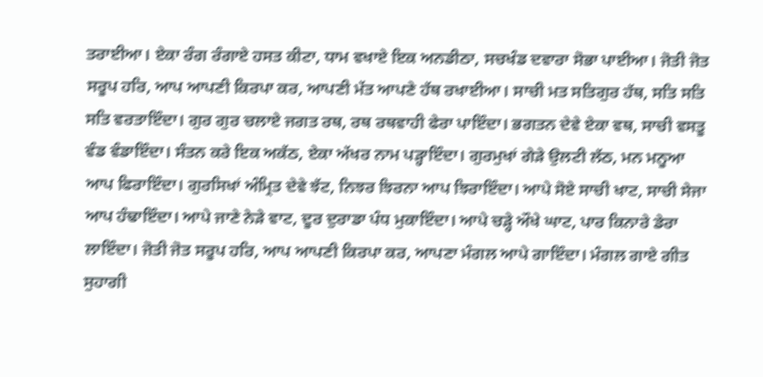ਤਰਾਈਆ। ਏਕਾ ਰੰਗ ਰੰਗਾਏ ਹਸਤ ਕੀਟਾ, ਧਾਮ ਵਖਾਏ ਇਕ ਅਨਡੀਠਾ, ਸਚਖੰਡ ਦਵਾਰਾ ਸੋਭਾ ਪਾਈਆ। ਜੋਤੀ ਜੋਤ ਸਰੂਪ ਹਰਿ, ਆਪ ਆਪਣੀ ਕਿਰਪਾ ਕਰ, ਆਪਣੀ ਮੱਤ ਆਪਣੇ ਹੱਥ ਰਖਾਈਆ। ਸਾਚੀ ਮਤ ਸਤਿਗੁਰ ਹੱਥ, ਸਤਿ ਸਤਿ ਸਤਿ ਵਰਤਾਇੰਦਾ। ਗੁਰ ਗੁਰ ਚਲਾਏ ਜਗਤ ਰਥ, ਰਥ ਰਥਵਾਹੀ ਫੇਰਾ ਪਾਇੰਦਾ। ਭਗਤਨ ਦੇਵੇ ਏਕਾ ਵਥ, ਸਾਚੀ ਵਸਤੂ ਵੰਡ ਵੰਡਾਇੰਦਾ। ਸੰਤਨ ਕਰੇ ਇਕ ਅਕੱਠ, ਏਕਾ ਅੱਖਰ ਨਾਮ ਪੜ੍ਹਾਇੰਦਾ। ਗੁਰਮੁਖਾਂ ਗੇੜੇ ਉਲਟੀ ਲੱਠ, ਮਨ ਮਨੂਆ ਆਪ ਫਿਰਾਇੰਦਾ। ਗੁਰਸਿਖਾਂ ਅੰਮ੍ਰਿਤ ਦੇਵੇ ਝੱਟ, ਨਿਝਰ ਝਿਰਨਾ ਆਪ ਝਿਰਾਇੰਦਾ। ਆਪੇ ਸੋਏ ਸਾਚੀ ਖਾਟ, ਸਾਚੀ ਸੇਜਾ ਆਪ ਹੰਢਾਇੰਦਾ। ਆਪੇ ਜਾਣੇ ਨੇੜੇ ਵਾਟ, ਦੂਰ ਦੁਰਾਡਾ ਪੰਧ ਮੁਕਾਇੰਦਾ। ਆਪੇ ਚੜ੍ਹੇ ਔਖੇ ਘਾਟ, ਪਾਰ ਕਿਨਾਰੇ ਡੇਰਾ ਲਾਇੰਦਾ। ਜੋਤੀ ਜੋਤ ਸਰੂਪ ਹਰਿ, ਆਪ ਆਪਣੀ ਕਿਰਪਾ ਕਰ, ਆਪਣਾ ਮੰਗਲ ਆਪੇ ਗਾਇੰਦਾ। ਮੰਗਲ ਗਾਏ ਗੀਤ ਸੁਹਾਗੀ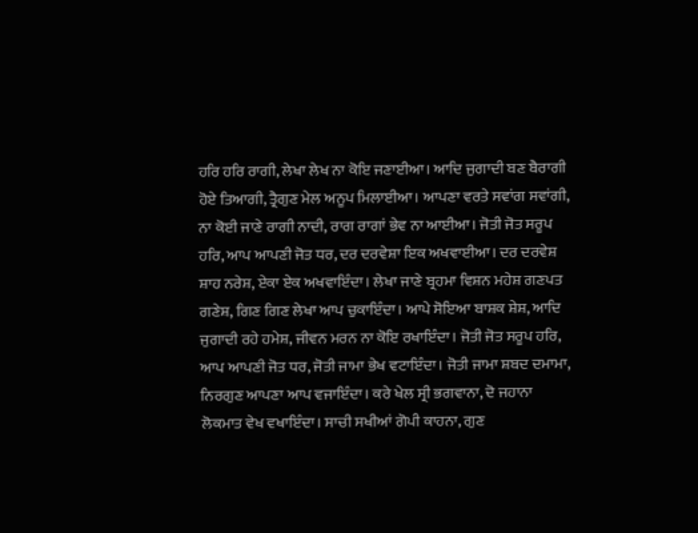ਹਰਿ ਹਰਿ ਰਾਗੀ, ਲੇਖਾ ਲੇਖ ਨਾ ਕੋਇ ਜਣਾਈਆ। ਆਦਿ ਜੁਗਾਦੀ ਬਣ ਬੈਰਾਗੀ ਹੋਏ ਤਿਆਗੀ, ਤ੍ਰੈਗੁਣ ਮੇਲ ਅਨੂਪ ਮਿਲਾਈਆ। ਆਪਣਾ ਵਰਤੇ ਸਵਾਂਗ ਸਵਾਂਗੀ, ਨਾ ਕੋਈ ਜਾਣੇ ਰਾਗੀ ਨਾਦੀ, ਰਾਗ ਰਾਗਾਂ ਭੇਵ ਨਾ ਆਈਆ। ਜੋਤੀ ਜੋਤ ਸਰੂਪ ਹਰਿ, ਆਪ ਆਪਣੀ ਜੋਤ ਧਰ, ਦਰ ਦਰਵੇਸ਼ਾ ਇਕ ਅਖਵਾਈਆ। ਦਰ ਦਰਵੇਸ਼ ਸ਼ਾਹ ਨਰੇਸ਼, ਏਕਾ ਏਕ ਅਖਵਾਇੰਦਾ। ਲੇਖਾ ਜਾਣੇ ਬ੍ਰਹਮਾ ਵਿਸ਼ਨ ਮਹੇਸ਼ ਗਣਪਤ ਗਣੇਸ਼, ਗਿਣ ਗਿਣ ਲੇਖਾ ਆਪ ਚੁਕਾਇੰਦਾ। ਆਪੇ ਸੋਇਆ ਬਾਸ਼ਕ ਸ਼ੇਸ਼, ਆਦਿ ਜੁਗਾਦੀ ਰਹੇ ਹਮੇਸ਼, ਜੀਵਨ ਮਰਨ ਨਾ ਕੋਇ ਰਖਾਇੰਦਾ। ਜੋਤੀ ਜੋਤ ਸਰੂਪ ਹਰਿ, ਆਪ ਆਪਣੀ ਜੋਤ ਧਰ, ਜੋਤੀ ਜਾਮਾ ਭੇਖ ਵਟਾਇੰਦਾ। ਜੋਤੀ ਜਾਮਾ ਸ਼ਬਦ ਦਮਾਮਾ, ਨਿਰਗੁਣ ਆਪਣਾ ਆਪ ਵਜਾਇੰਦਾ। ਕਰੇ ਖੇਲ ਸ੍ਰੀ ਭਗਵਾਨਾ, ਦੋ ਜਹਾਨਾ ਲੋਕਮਾਤ ਵੇਖ ਵਖਾਇੰਦਾ। ਸਾਚੀ ਸਖੀਆਂ ਗੋਪੀ ਕਾਹਨਾ, ਗੁਣ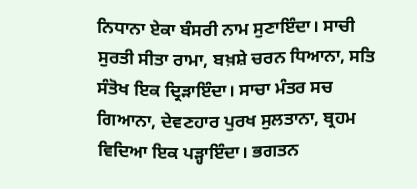ਨਿਧਾਨਾ ਏਕਾ ਬੰਸਰੀ ਨਾਮ ਸੁਣਾਇੰਦਾ। ਸਾਚੀ ਸੁਰਤੀ ਸੀਤਾ ਰਾਮਾ, ਬਖ਼ਸ਼ੇ ਚਰਨ ਧਿਆਨਾ, ਸਤਿ ਸੰਤੋਖ ਇਕ ਦ੍ਰਿੜਾਇੰਦਾ। ਸਾਚਾ ਮੰਤਰ ਸਚ ਗਿਆਨਾ, ਦੇਵਣਹਾਰ ਪੁਰਖ ਸੁਲਤਾਨਾ, ਬ੍ਰਹਮ ਵਿਦਿਆ ਇਕ ਪੜ੍ਹਾਇੰਦਾ। ਭਗਤਨ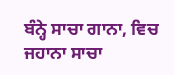ਬੰਨ੍ਹੇ ਸਾਚਾ ਗਾਨਾ, ਵਿਚ ਜਹਾਨਾ ਸਾਚਾ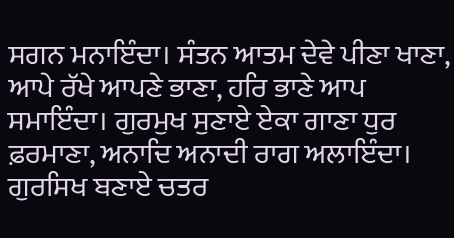ਸਗਨ ਮਨਾਇੰਦਾ। ਸੰਤਨ ਆਤਮ ਦੇਵੇ ਪੀਣਾ ਖਾਣਾ, ਆਪੇ ਰੱਖੇ ਆਪਣੇ ਭਾਣਾ, ਹਰਿ ਭਾਣੇ ਆਪ ਸਮਾਇੰਦਾ। ਗੁਰਮੁਖ ਸੁਣਾਏ ਏਕਾ ਗਾਣਾ ਧੁਰ ਫ਼ਰਮਾਣਾ, ਅਨਾਦਿ ਅਨਾਦੀ ਰਾਗ ਅਲਾਇੰਦਾ। ਗੁਰਸਿਖ ਬਣਾਏ ਚਤਰ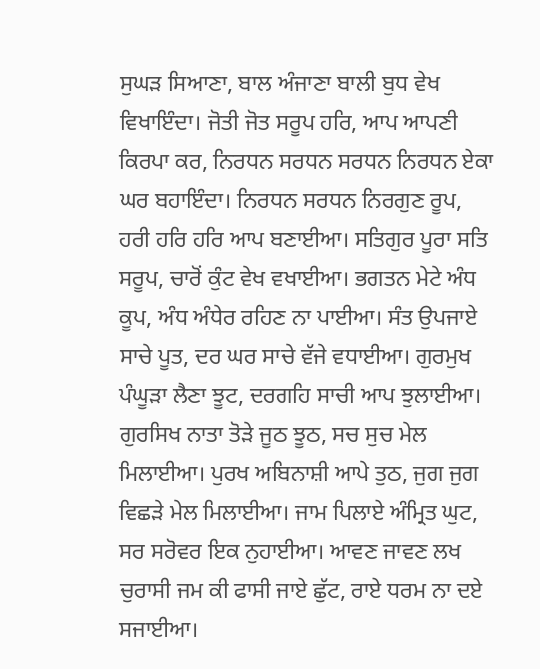ਸੁਘੜ ਸਿਆਣਾ, ਬਾਲ ਅੰਜਾਣਾ ਬਾਲੀ ਬੁਧ ਵੇਖ ਵਿਖਾਇੰਦਾ। ਜੋਤੀ ਜੋਤ ਸਰੂਪ ਹਰਿ, ਆਪ ਆਪਣੀ ਕਿਰਪਾ ਕਰ, ਨਿਰਧਨ ਸਰਧਨ ਸਰਧਨ ਨਿਰਧਨ ਏਕਾ ਘਰ ਬਹਾਇੰਦਾ। ਨਿਰਧਨ ਸਰਧਨ ਨਿਰਗੁਣ ਰੂਪ, ਹਰੀ ਹਰਿ ਹਰਿ ਆਪ ਬਣਾਈਆ। ਸਤਿਗੁਰ ਪੂਰਾ ਸਤਿ ਸਰੂਪ, ਚਾਰੋਂ ਕੁੰਟ ਵੇਖ ਵਖਾਈਆ। ਭਗਤਨ ਮੇਟੇ ਅੰਧ ਕੂਪ, ਅੰਧ ਅੰਧੇਰ ਰਹਿਣ ਨਾ ਪਾਈਆ। ਸੰਤ ਉਪਜਾਏ ਸਾਚੇ ਪੂਤ, ਦਰ ਘਰ ਸਾਚੇ ਵੱਜੇ ਵਧਾਈਆ। ਗੁਰਮੁਖ ਪੰਘੂੜਾ ਲੈਣਾ ਝੂਟ, ਦਰਗਹਿ ਸਾਚੀ ਆਪ ਝੁਲਾਈਆ। ਗੁਰਸਿਖ ਨਾਤਾ ਤੋੜੇ ਜੂਠ ਝੂਠ, ਸਚ ਸੁਚ ਮੇਲ ਮਿਲਾਈਆ। ਪੁਰਖ ਅਬਿਨਾਸ਼ੀ ਆਪੇ ਤੁਠ, ਜੁਗ ਜੁਗ ਵਿਛੜੇ ਮੇਲ ਮਿਲਾਈਆ। ਜਾਮ ਪਿਲਾਏ ਅੰਮ੍ਰਿਤ ਘੁਟ, ਸਰ ਸਰੋਵਰ ਇਕ ਨੁਹਾਈਆ। ਆਵਣ ਜਾਵਣ ਲਖ ਚੁਰਾਸੀ ਜਮ ਕੀ ਫਾਸੀ ਜਾਏ ਛੁੱਟ, ਰਾਏ ਧਰਮ ਨਾ ਦਏ ਸਜਾਈਆ।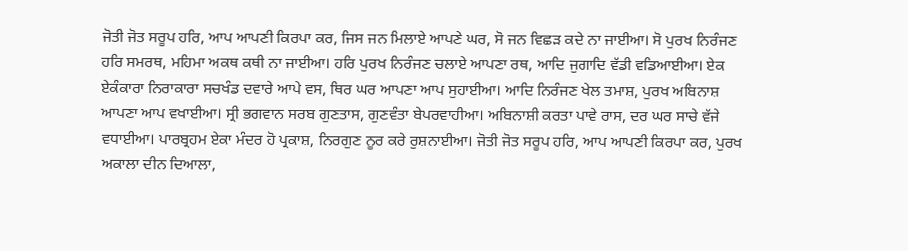ਜੋਤੀ ਜੋਤ ਸਰੂਪ ਹਰਿ, ਆਪ ਆਪਣੀ ਕਿਰਪਾ ਕਰ, ਜਿਸ ਜਨ ਮਿਲਾਏ ਆਪਣੇ ਘਰ, ਸੋ ਜਨ ਵਿਛੜ ਕਦੇ ਨਾ ਜਾਈਆ। ਸੋ ਪੁਰਖ ਨਿਰੰਜਣ ਹਰਿ ਸਮਰਥ, ਮਹਿਮਾ ਅਕਥ ਕਥੀ ਨਾ ਜਾਈਆ। ਹਰਿ ਪੁਰਖ ਨਿਰੰਜਣ ਚਲਾਏ ਆਪਣਾ ਰਥ, ਆਦਿ ਜੁਗਾਦਿ ਵੱਡੀ ਵਡਿਆਈਆ। ਏਕ ਏਕੰਕਾਰਾ ਨਿਰਾਕਾਰਾ ਸਚਖੰਡ ਦਵਾਰੇ ਆਪੇ ਵਸ, ਥਿਰ ਘਰ ਆਪਣਾ ਆਪ ਸੁਹਾਈਆ। ਆਦਿ ਨਿਰੰਜਣ ਖੇਲ ਤਮਾਸ਼, ਪੁਰਖ ਅਬਿਨਾਸ਼ ਆਪਣਾ ਆਪ ਵਖਾਈਆ। ਸ੍ਰੀ ਭਗਵਾਨ ਸਰਬ ਗੁਣਤਾਸ, ਗੁਣਵੰਤਾ ਬੇਪਰਵਾਹੀਆ। ਅਬਿਨਾਸ਼ੀ ਕਰਤਾ ਪਾਵੇ ਰਾਸ, ਦਰ ਘਰ ਸਾਚੇ ਵੱਜੇ ਵਧਾਈਆ। ਪਾਰਬ੍ਰਹਮ ਏਕਾ ਮੰਦਰ ਹੋ ਪ੍ਰਕਾਸ਼, ਨਿਰਗੁਣ ਨੂਰ ਕਰੇ ਰੁਸ਼ਨਾਈਆ। ਜੋਤੀ ਜੋਤ ਸਰੂਪ ਹਰਿ, ਆਪ ਆਪਣੀ ਕਿਰਪਾ ਕਰ, ਪੁਰਖ ਅਕਾਲਾ ਦੀਨ ਦਿਆਲਾ,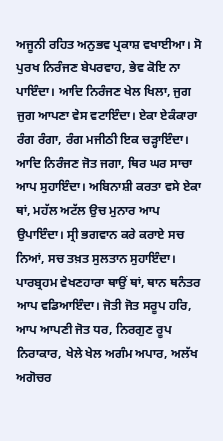ਅਜੂਨੀ ਰਹਿਤ ਅਨੁਭਵ ਪ੍ਰਕਾਸ਼ ਵਖਾਈਆ। ਸੋ ਪੁਰਖ ਨਿਰੰਜਣ ਬੇਪਰਵਾਹ, ਭੇਵ ਕੋਇ ਨਾ ਪਾਇੰਦਾ। ਆਦਿ ਨਿਰੰਜਣ ਖੇਲ ਖਿਲਾ, ਜੁਗ ਜੁਗ ਆਪਣਾ ਵੇਸ ਵਟਾਇੰਦਾ। ਏਕਾ ਏਕੰਕਾਰਾ ਰੰਗ ਰੰਗਾ, ਰੰਗ ਮਜੀਠੀ ਇਕ ਚੜ੍ਹਾਇੰਦਾ। ਆਦਿ ਨਿਰੰਜਣ ਜੋਤ ਜਗਾ, ਥਿਰ ਘਰ ਸਾਚਾ ਆਪ ਸੁਹਾਇੰਦਾ। ਅਬਿਨਾਸ਼ੀ ਕਰਤਾ ਵਸੇ ਏਕਾ ਥਾਂ, ਮਹੱਲ ਅਟੱਲ ਉਚ ਮੁਨਾਰ ਆਪ ਉਪਾਇੰਦਾ। ਸ੍ਰੀ ਭਗਵਾਨ ਕਰੇ ਕਰਾਏ ਸਚ ਨਿਆਂ, ਸਚ ਤਖ਼ਤ ਸੁਲਤਾਨ ਸੁਹਾਇੰਦਾ। ਪਾਰਬ੍ਰਹਮ ਵੇਖਣਹਾਰਾ ਥਾਉਂ ਥਾਂ, ਥਾਨ ਥਨੰਤਰ ਆਪ ਵਡਿਆਇੰਦਾ। ਜੋਤੀ ਜੋਤ ਸਰੂਪ ਹਰਿ, ਆਪ ਆਪਣੀ ਜੋਤ ਧਰ, ਨਿਰਗੁਣ ਰੂਪ ਨਿਰਾਕਾਰ, ਖੇਲੇ ਖੇਲ ਅਗੰਮ ਅਪਾਰ, ਅਲੱਖ ਅਗੋਚਰ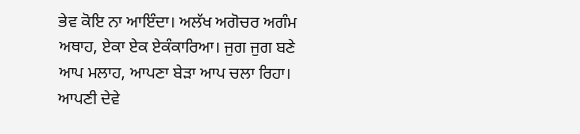ਭੇਵ ਕੋਇ ਨਾ ਆਇੰਦਾ। ਅਲੱਖ ਅਗੋਚਰ ਅਗੰਮ ਅਥਾਹ, ਏਕਾ ਏਕ ਏਕੰਕਾਰਿਆ। ਜੁਗ ਜੁਗ ਬਣੇ ਆਪ ਮਲਾਹ, ਆਪਣਾ ਬੇੜਾ ਆਪ ਚਲਾ ਰਿਹਾ। ਆਪਣੀ ਦੇਵੇ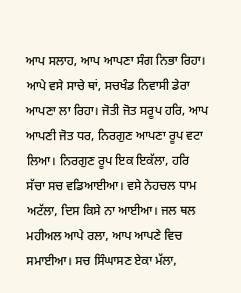ਆਪ ਸਲਾਹ, ਆਪ ਆਪਣਾ ਸੰਗ ਨਿਭਾ ਰਿਹਾ। ਆਪੇ ਵਸੇ ਸਾਚੇ ਥਾਂ, ਸਚਖੰਡ ਨਿਵਾਸੀ ਡੇਰਾ ਆਪਣਾ ਲਾ ਰਿਹਾ। ਜੋਤੀ ਜੋਤ ਸਰੂਪ ਹਰਿ, ਆਪ ਆਪਣੀ ਜੋਤ ਧਰ, ਨਿਰਗੁਣ ਆਪਣਾ ਰੂਪ ਵਟਾ ਲਿਆ। ਨਿਰਗੁਣ ਰੂਪ ਇਕ ਇਕੱਲਾ, ਹਰਿ ਸੱਚਾ ਸਚ ਵਡਿਆਈਆ। ਵਸੇ ਨੇਹਚਲ ਧਾਮ ਅਟੱਲਾ, ਦਿਸ ਕਿਸੇ ਨਾ ਆਈਆ। ਜਲ ਥਲ ਮਹੀਅਲ ਆਪੇ ਰਲਾ, ਆਪ ਆਪਣੇ ਵਿਚ ਸਮਾਈਆ। ਸਚ ਸਿੰਘਾਸਣ ਏਕਾ ਮੱਲਾ,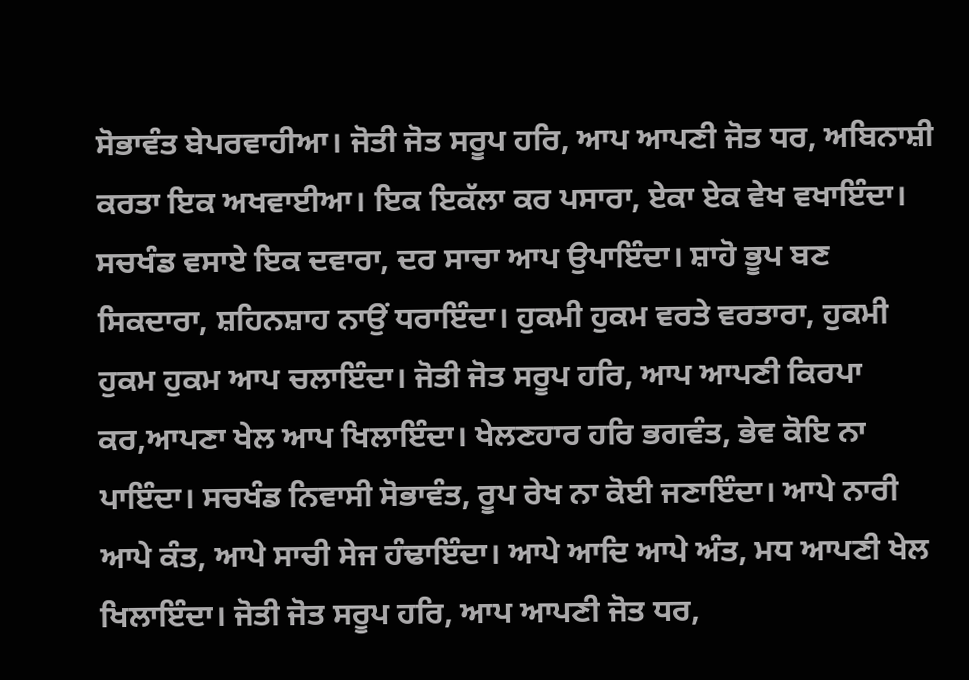ਸੋਭਾਵੰਤ ਬੇਪਰਵਾਹੀਆ। ਜੋਤੀ ਜੋਤ ਸਰੂਪ ਹਰਿ, ਆਪ ਆਪਣੀ ਜੋਤ ਧਰ, ਅਬਿਨਾਸ਼ੀ ਕਰਤਾ ਇਕ ਅਖਵਾਈਆ। ਇਕ ਇਕੱਲਾ ਕਰ ਪਸਾਰਾ, ਏਕਾ ਏਕ ਵੇਖ ਵਖਾਇੰਦਾ। ਸਚਖੰਡ ਵਸਾਏ ਇਕ ਦਵਾਰਾ, ਦਰ ਸਾਚਾ ਆਪ ਉਪਾਇੰਦਾ। ਸ਼ਾਹੋ ਭੂਪ ਬਣ ਸਿਕਦਾਰਾ, ਸ਼ਹਿਨਸ਼ਾਹ ਨਾਉਂ ਧਰਾਇੰਦਾ। ਹੁਕਮੀ ਹੁਕਮ ਵਰਤੇ ਵਰਤਾਰਾ, ਹੁਕਮੀ ਹੁਕਮ ਹੁਕਮ ਆਪ ਚਲਾਇੰਦਾ। ਜੋਤੀ ਜੋਤ ਸਰੂਪ ਹਰਿ, ਆਪ ਆਪਣੀ ਕਿਰਪਾ ਕਰ,ਆਪਣਾ ਖੇਲ ਆਪ ਖਿਲਾਇੰਦਾ। ਖੇਲਣਹਾਰ ਹਰਿ ਭਗਵੰਤ, ਭੇਵ ਕੋਇ ਨਾ ਪਾਇੰਦਾ। ਸਚਖੰਡ ਨਿਵਾਸੀ ਸੋਭਾਵੰਤ, ਰੂਪ ਰੇਖ ਨਾ ਕੋਈ ਜਣਾਇੰਦਾ। ਆਪੇ ਨਾਰੀ ਆਪੇ ਕੰਤ, ਆਪੇ ਸਾਚੀ ਸੇਜ ਹੰਢਾਇੰਦਾ। ਆਪੇ ਆਦਿ ਆਪੇ ਅੰਤ, ਮਧ ਆਪਣੀ ਖੇਲ ਖਿਲਾਇੰਦਾ। ਜੋਤੀ ਜੋਤ ਸਰੂਪ ਹਰਿ, ਆਪ ਆਪਣੀ ਜੋਤ ਧਰ,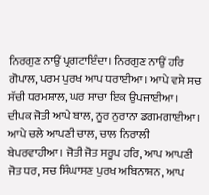ਨਿਰਗੁਣ ਨਾਉਂ ਪ੍ਰਗਟਾਇੰਦਾ। ਨਿਰਗੁਣ ਨਾਉਂ ਹਰਿ ਗੋਪਾਲ, ਪਰਮ ਪੁਰਖ ਆਪ ਧਰਾਈਆ। ਆਪੇ ਵਸੇ ਸਚ ਸੱਚੀ ਧਰਮਸ਼ਾਲ, ਘਰ ਸਾਚਾ ਇਕ ਉਪਜਾਈਆ। ਦੀਪਕ ਜੋਤੀ ਆਪੇ ਬਾਲ, ਨੂਰ ਨੁਰਾਨਾ ਡਗਮਗਾਈਆ। ਆਪੇ ਚਲੇ ਆਪਣੀ ਚਾਲ, ਚਾਲ ਨਿਰਾਲੀ ਬੇਪਰਵਾਹੀਆ। ਜੋਤੀ ਜੋਤ ਸਰੂਪ ਹਰਿ, ਆਪ ਆਪਣੀ ਜੋਤ ਧਰ, ਸਚ ਸਿੰਘਾਸਣ ਪੁਰਖ ਅਬਿਨਾਸ਼ਨ, ਆਪ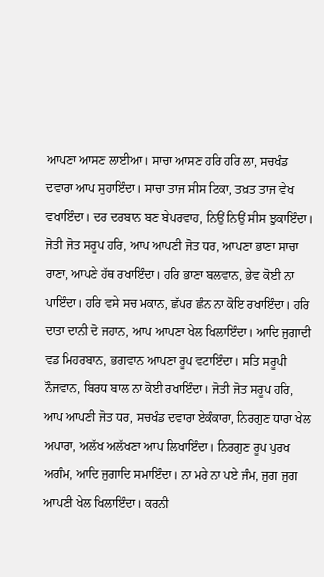ਆਪਣਾ ਆਸਣ ਲਾਈਆ। ਸਾਚਾ ਆਸਣ ਹਰਿ ਹਰਿ ਲਾ, ਸਚਖੰਡ ਦਵਾਰਾ ਆਪ ਸੁਹਾਇੰਦਾ। ਸਾਚਾ ਤਾਜ ਸੀਸ ਟਿਕਾ, ਤਖ਼ਤ ਤਾਜ ਵੇਖ ਵਖਾਇੰਦਾ। ਦਰ ਦਰਬਾਨ ਬਣ ਬੇਪਰਵਾਹ, ਨਿਉਂ ਨਿਉਂ ਸੀਸ ਝੁਕਾਇੰਦਾ। ਜੋਤੀ ਜੋਤ ਸਰੂਪ ਹਰਿ, ਆਪ ਆਪਣੀ ਜੋਤ ਧਰ, ਆਪਣਾ ਭਾਣਾ ਸਾਚਾ ਰਾਣਾ, ਆਪਣੇ ਹੱਥ ਰਖਾਇੰਦਾ। ਹਰਿ ਭਾਣਾ ਬਲਵਾਨ, ਭੇਵ ਕੋਈ ਨਾ ਪਾਇੰਦਾ। ਹਰਿ ਵਸੇ ਸਚ ਮਕਾਨ, ਛੱਪਰ ਛੰਨ ਨਾ ਕੋਇ ਰਖਾਇੰਦਾ। ਹਰਿ ਦਾਤਾ ਦਾਨੀ ਦੋ ਜਹਾਨ, ਆਪ ਆਪਣਾ ਖੇਲ ਖਿਲਾਇੰਦਾ। ਆਦਿ ਜੁਗਾਦੀ ਵਡ ਮਿਹਰਬਾਨ, ਭਗਵਾਨ ਆਪਣਾ ਰੂਪ ਵਟਾਇੰਦਾ। ਸਤਿ ਸਰੂਪੀ ਨੌਜਵਾਨ, ਬਿਰਧ ਬਾਲ ਨਾ ਕੋਈ ਰਖਾਇੰਦਾ। ਜੋਤੀ ਜੋਤ ਸਰੂਪ ਹਰਿ, ਆਪ ਆਪਣੀ ਜੋਤ ਧਰ, ਸਚਖੰਡ ਦਵਾਰਾ ਏਕੰਕਾਰਾ, ਨਿਰਗੁਣ ਧਾਰਾ ਖੇਲ ਅਪਾਰਾ, ਅਲੱਖ ਅਲੱਖਣਾ ਆਪ ਲਿਖਾਇੰਦਾ। ਨਿਰਗੁਣ ਰੂਪ ਪੁਰਖ ਅਗੰਮ, ਆਦਿ ਜੁਗਾਦਿ ਸਮਾਇੰਦਾ। ਨਾ ਮਰੇ ਨਾ ਪਏ ਜੰਮ, ਜੁਗ ਜੁਗ ਆਪਣੀ ਖੇਲ ਖਿਲਾਇੰਦਾ। ਕਰਨੀ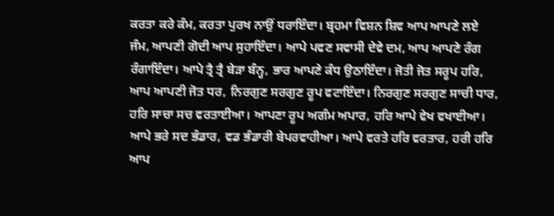ਕਰਤਾ ਕਰੇ ਕੰਮ, ਕਰਤਾ ਪੁਰਖ ਨਾਉਂ ਧਰਾਇੰਦਾ। ਬ੍ਰਹਮਾ ਵਿਸ਼ਨ ਸ਼ਿਵ ਆਪ ਆਪਣੇ ਲਏ ਜੰਮ, ਆਪਣੀ ਗੋਦੀ ਆਪ ਸੁਹਾਇੰਦਾ। ਆਪੇ ਪਵਣ ਸਵਾਸੀ ਦੇਵੇ ਦਮ, ਆਪ ਆਪਣੇ ਰੰਗ ਰੰਗਾਇੰਦਾ। ਆਪੇ ਤ੍ਰੈ ਤ੍ਰੈ ਬੇੜਾ ਬੰਨ੍ਹ, ਭਾਰ ਆਪਣੇ ਕੰਧ ਉਠਾਇੰਦਾ। ਜੋਤੀ ਜੋਤ ਸਰੂਪ ਹਰਿ, ਆਪ ਆਪਣੀ ਜੋਤ ਧਰ, ਨਿਰਗੁਣ ਸਰਗੁਣ ਰੂਪ ਵਟਾਇੰਦਾ। ਨਿਰਗੁਣ ਸਰਗੁਣ ਸਾਚੀ ਧਾਰ, ਹਰਿ ਸਾਚਾ ਸਚ ਵਰਤਾਈਆ। ਆਪਣਾ ਰੂਪ ਅਗੰਮ ਅਪਾਰ, ਹਰਿ ਆਪੇ ਵੇਖ ਵਖਾਈਆ। ਆਪੇ ਭਰੇ ਸਦ ਭੰਡਾਰ, ਵਡ ਭੰਡਾਰੀ ਬੇਪਰਵਾਹੀਆ। ਆਪੇ ਵਰਤੇ ਹਰਿ ਵਰਤਾਰ, ਹਰੀ ਹਰਿ ਆਪ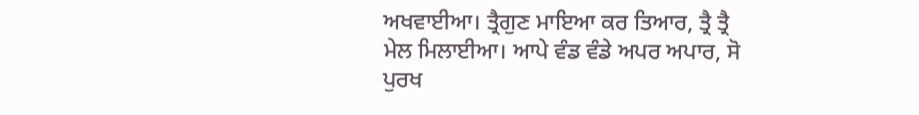ਅਖਵਾਈਆ। ਤ੍ਰੈਗੁਣ ਮਾਇਆ ਕਰ ਤਿਆਰ, ਤ੍ਰੈ ਤ੍ਰੈ ਮੇਲ ਮਿਲਾਈਆ। ਆਪੇ ਵੰਡ ਵੰਡੇ ਅਪਰ ਅਪਾਰ, ਸੋ ਪੁਰਖ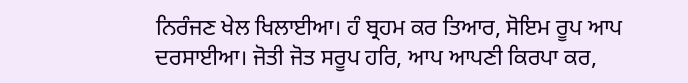ਨਿਰੰਜਣ ਖੇਲ ਖਿਲਾਈਆ। ਹੰ ਬ੍ਰਹਮ ਕਰ ਤਿਆਰ, ਸੋਇਮ ਰੂਪ ਆਪ ਦਰਸਾਈਆ। ਜੋਤੀ ਜੋਤ ਸਰੂਪ ਹਰਿ, ਆਪ ਆਪਣੀ ਕਿਰਪਾ ਕਰ,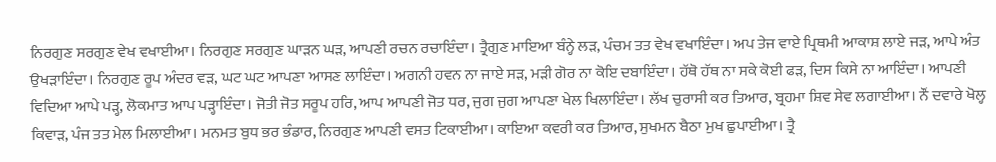ਨਿਰਗੁਣ ਸਰਗੁਣ ਵੇਖ ਵਖਾਈਆ। ਨਿਰਗੁਣ ਸਰਗੁਣ ਘਾੜਨ ਘੜ, ਆਪਣੀ ਰਚਨ ਰਚਾਇੰਦਾ। ਤ੍ਰੈਗੁਣ ਮਾਇਆ ਬੰਨ੍ਹੇ ਲੜ, ਪੰਚਮ ਤਤ ਵੇਖ ਵਖਾਇੰਦਾ। ਅਪ ਤੇਜ ਵਾਏ ਪ੍ਰਿਥਮੀ ਆਕਾਸ਼ ਲਾਏ ਜੜ, ਆਪੇ ਅੰਤ ਉਖੜਾਇੰਦਾ। ਨਿਰਗੁਣ ਰੂਪ ਅੰਦਰ ਵੜ, ਘਟ ਘਟ ਆਪਣਾ ਆਸਣ ਲਾਇੰਦਾ। ਅਗਨੀ ਹਵਨ ਨਾ ਜਾਏ ਸੜ, ਮੜੀ ਗੋਰ ਨਾ ਕੋਇ ਦਬਾਇੰਦਾ। ਹੱਥੋ ਹੱਥ ਨਾ ਸਕੇ ਕੋਈ ਫੜ, ਦਿਸ ਕਿਸੇ ਨਾ ਆਇੰਦਾ। ਆਪਣੀ ਵਿਦਿਆ ਆਪੇ ਪੜ੍ਹ, ਲੋਕਮਾਤ ਆਪ ਪੜ੍ਹਾਇੰਦਾ। ਜੋਤੀ ਜੋਤ ਸਰੂਪ ਹਰਿ, ਆਪ ਆਪਣੀ ਜੋਤ ਧਰ, ਜੁਗ ਜੁਗ ਆਪਣਾ ਖੇਲ ਖਿਲਾਇੰਦਾ। ਲੱਖ ਚੁਰਾਸੀ ਕਰ ਤਿਆਰ, ਬ੍ਰਹਮਾ ਸ਼ਿਵ ਸੇਵ ਲਗਾਈਆ। ਨੌਂ ਦਵਾਰੇ ਖੋਲ੍ਹ ਕਿਵਾੜ, ਪੰਜ ਤਤ ਮੇਲ ਮਿਲਾਈਆ। ਮਨਮਤ ਬੁਧ ਭਰ ਭੰਡਾਰ, ਨਿਰਗੁਣ ਆਪਣੀ ਵਸਤ ਟਿਕਾਈਆ। ਕਾਇਆ ਕਵਰੀ ਕਰ ਤਿਆਰ, ਸੁਖਮਨ ਬੈਠਾ ਮੁਖ ਛੁਪਾਈਆ। ਤ੍ਰੈ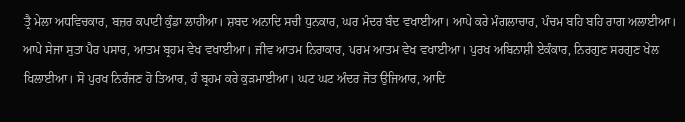ਤ੍ਰੈ ਮੇਲਾ ਅਧਵਿਚਕਾਰ, ਬਜ਼ਰ ਕਪਾਟੀ ਕੁੰਡਾ ਲਾਹੀਆ। ਸ਼ਬਦ ਅਨਾਦਿ ਸਚੀ ਧੁਨਕਾਰ, ਘਰ ਮੰਦਰ ਬੰਦ ਵਖਾਈਆ। ਆਪੇ ਕਰੇ ਮੰਗਲਾਚਾਰ, ਪੰਚਮ ਬਹਿ ਬਹਿ ਰਾਗ ਅਲਾਈਆ। ਆਪੇ ਸੇਜਾ ਸੁਤਾ ਪੈਰ ਪਸਾਰ, ਆਤਮ ਬ੍ਰਹਮ ਵੇਖ ਵਖਾਈਆ। ਜੀਵ ਆਤਮ ਨਿਰਾਕਾਰ, ਪਰਮ ਆਤਮ ਵੇਖ ਵਖਾਈਆ। ਪੁਰਖ ਅਬਿਨਾਸ਼ੀ ਏਕੰਕਾਰ, ਨਿਰਗੁਣ ਸਰਗੁਣ ਖੇਲ ਖਿਲਾਈਆ। ਸੋ ਪੁਰਖ ਨਿਰੰਜਣ ਹੋ ਤਿਆਰ, ਹੰ ਬ੍ਰਹਮ ਕਰੇ ਕੁੜਮਾਈਆ। ਘਟ ਘਟ ਅੰਦਰ ਜੋਤ ਉਜਿਆਰ, ਆਦਿ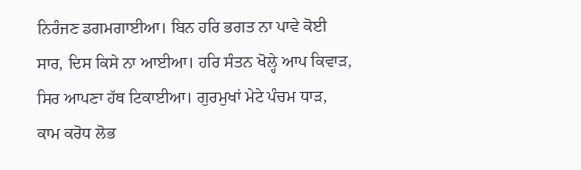ਨਿਰੰਜਣ ਡਗਮਗਾਈਆ। ਬਿਨ ਹਰਿ ਭਗਤ ਨਾ ਪਾਵੇ ਕੋਈ ਸਾਰ, ਦਿਸ ਕਿਸੇ ਨਾ ਆਈਆ। ਹਰਿ ਸੰਤਨ ਖੋਲ੍ਹੇ ਆਪ ਕਿਵਾੜ, ਸਿਰ ਆਪਣਾ ਹੱਥ ਟਿਕਾਈਆ। ਗੁਰਮੁਖਾਂ ਮੇਟੇ ਪੰਚਮ ਧਾੜ, ਕਾਮ ਕਰੋਧ ਲੋਭ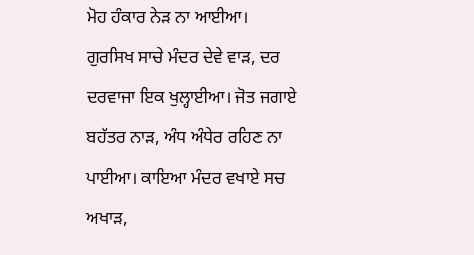ਮੋਹ ਹੰਕਾਰ ਨੇੜ ਨਾ ਆਈਆ। ਗੁਰਸਿਖ ਸਾਚੇ ਮੰਦਰ ਦੇਵੇ ਵਾੜ, ਦਰ ਦਰਵਾਜਾ ਇਕ ਖੁਲ੍ਹਾਈਆ। ਜੋਤ ਜਗਾਏ ਬਹੱਤਰ ਨਾੜ, ਅੰਧ ਅੰਧੇਰ ਰਹਿਣ ਨਾ ਪਾਈਆ। ਕਾਇਆ ਮੰਦਰ ਵਖਾਏ ਸਚ ਅਖਾੜ,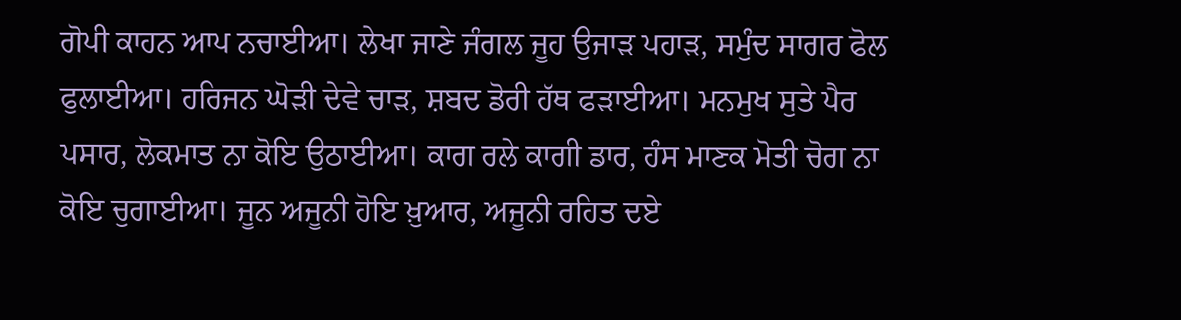ਗੋਪੀ ਕਾਹਨ ਆਪ ਨਚਾਈਆ। ਲੇਖਾ ਜਾਣੇ ਜੰਗਲ ਜੂਹ ਉਜਾੜ ਪਹਾੜ, ਸਮੁੰਦ ਸਾਗਰ ਫੋਲ ਫੁਲਾਈਆ। ਹਰਿਜਨ ਘੋੜੀ ਦੇਵੇ ਚਾੜ, ਸ਼ਬਦ ਡੋਰੀ ਹੱਥ ਫੜਾਈਆ। ਮਨਮੁਖ ਸੁਤੇ ਪੈਰ ਪਸਾਰ, ਲੋਕਮਾਤ ਨਾ ਕੋਇ ਉਠਾਈਆ। ਕਾਗ ਰਲੇ ਕਾਗੀ ਡਾਰ, ਹੰਸ ਮਾਣਕ ਮੋਤੀ ਚੋਗ ਨਾ ਕੋਇ ਚੁਗਾਈਆ। ਜੂਨ ਅਜੂਨੀ ਹੋਇ ਖ਼ੁਆਰ, ਅਜੂਨੀ ਰਹਿਤ ਦਏ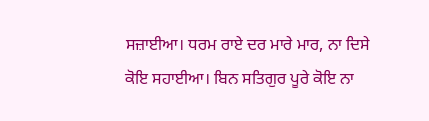ਸਜ਼ਾਈਆ। ਧਰਮ ਰਾਏ ਦਰ ਮਾਰੇ ਮਾਰ, ਨਾ ਦਿਸੇ ਕੋਇ ਸਹਾਈਆ। ਬਿਨ ਸਤਿਗੁਰ ਪੂਰੇ ਕੋਇ ਨਾ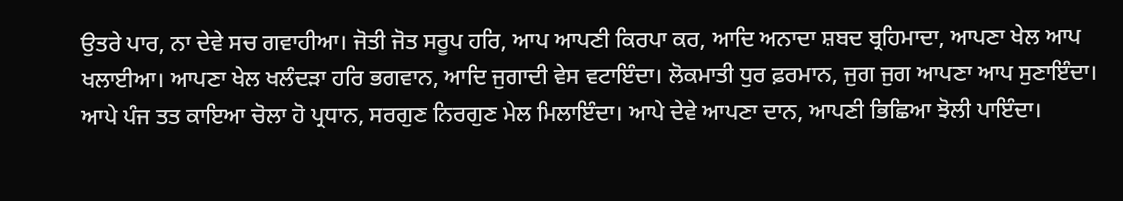ਉਤਰੇ ਪਾਰ, ਨਾ ਦੇਵੇ ਸਚ ਗਵਾਹੀਆ। ਜੋਤੀ ਜੋਤ ਸਰੂਪ ਹਰਿ, ਆਪ ਆਪਣੀ ਕਿਰਪਾ ਕਰ, ਆਦਿ ਅਨਾਦਾ ਸ਼ਬਦ ਬ੍ਰਹਿਮਾਦਾ, ਆਪਣਾ ਖੇਲ ਆਪ ਖਲਾਈਆ। ਆਪਣਾ ਖੇਲ ਖਲੰਦੜਾ ਹਰਿ ਭਗਵਾਨ, ਆਦਿ ਜੁਗਾਦੀ ਵੇਸ ਵਟਾਇੰਦਾ। ਲੋਕਮਾਤੀ ਧੁਰ ਫ਼ਰਮਾਨ, ਜੁਗ ਜੁਗ ਆਪਣਾ ਆਪ ਸੁਣਾਇੰਦਾ। ਆਪੇ ਪੰਜ ਤਤ ਕਾਇਆ ਚੋਲਾ ਹੋ ਪ੍ਰਧਾਨ, ਸਰਗੁਣ ਨਿਰਗੁਣ ਮੇਲ ਮਿਲਾਇੰਦਾ। ਆਪੇ ਦੇਵੇ ਆਪਣਾ ਦਾਨ, ਆਪਣੀ ਭਿਛਿਆ ਝੋਲੀ ਪਾਇੰਦਾ।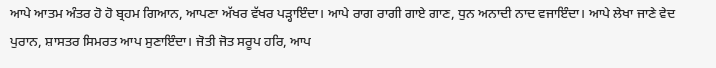ਆਪੇ ਆਤਮ ਅੰਤਰ ਹੋ ਹੋ ਬ੍ਰਹਮ ਗਿਆਨ, ਆਪਣਾ ਅੱਖਰ ਵੱਖਰ ਪੜ੍ਹਾਇੰਦਾ। ਆਪੇ ਰਾਗ ਰਾਗੀ ਗਾਏ ਗਾਣ, ਧੁਨ ਅਨਾਦੀ ਨਾਦ ਵਜਾਇੰਦਾ। ਆਪੇ ਲੇਖਾ ਜਾਣੇ ਵੇਦ ਪੁਰਾਨ, ਸ਼ਾਸਤਰ ਸਿਮਰਤ ਆਪ ਸੁਣਾਇੰਦਾ। ਜੋਤੀ ਜੋਤ ਸਰੂਪ ਹਰਿ, ਆਪ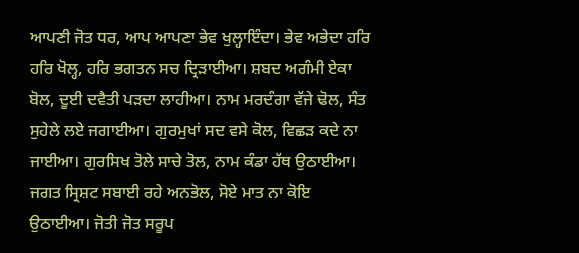ਆਪਣੀ ਜੋਤ ਧਰ, ਆਪ ਆਪਣਾ ਭੇਵ ਖੁਲ੍ਹਾਇੰਦਾ। ਭੇਵ ਅਭੇਦਾ ਹਰਿ ਹਰਿ ਖੋਲ੍ਹ, ਹਰਿ ਭਗਤਨ ਸਚ ਦ੍ਰਿੜਾਈਆ। ਸ਼ਬਦ ਅਗੰਮੀ ਏਕਾ ਬੋਲ, ਦੂਈ ਦਵੈਤੀ ਪੜਦਾ ਲਾਹੀਆ। ਨਾਮ ਮਰਦੰਗਾ ਵੱਜੇ ਢੋਲ, ਸੰਤ ਸੁਹੇਲੇ ਲਏ ਜਗਾਈਆ। ਗੁਰਮੁਖਾਂ ਸਦ ਵਸੇ ਕੋਲ, ਵਿਛੜ ਕਦੇ ਨਾ ਜਾਈਆ। ਗੁਰਸਿਖ ਤੋਲੇ ਸਾਚੇ ਤੋਲ, ਨਾਮ ਕੰਡਾ ਹੱਥ ਉਠਾਈਆ। ਜਗਤ ਸ੍ਰਿਸ਼ਟ ਸਬਾਈ ਰਹੇ ਅਨਭੋਲ, ਸੋਏ ਮਾਤ ਨਾ ਕੋਇ ਉਠਾਈਆ। ਜੋਤੀ ਜੋਤ ਸਰੂਪ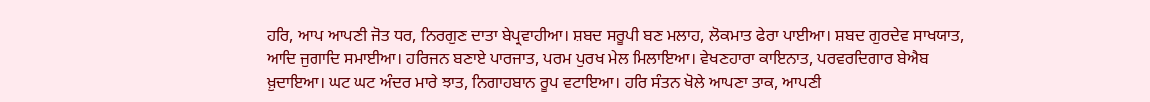ਹਰਿ, ਆਪ ਆਪਣੀ ਜੋਤ ਧਰ, ਨਿਰਗੁਣ ਦਾਤਾ ਬੇਪ੍ਰਵਾਹੀਆ। ਸ਼ਬਦ ਸਰੂਪੀ ਬਣ ਮਲਾਹ, ਲੋਕਮਾਤ ਫੇਰਾ ਪਾਈਆ। ਸ਼ਬਦ ਗੁਰਦੇਵ ਸਾਖਯਾਤ, ਆਦਿ ਜੁਗਾਦਿ ਸਮਾਈਆ। ਹਰਿਜਨ ਬਣਾਏ ਪਾਰਜਾਤ, ਪਰਮ ਪੁਰਖ ਮੇਲ ਮਿਲਾਇਆ। ਵੇਖਣਹਾਰਾ ਕਾਇਨਾਤ, ਪਰਵਰਦਿਗਾਰ ਬੇਐਬ ਖ਼ੁਦਾਇਆ। ਘਟ ਘਟ ਅੰਦਰ ਮਾਰੇ ਝਾਤ, ਨਿਗਾਹਬਾਨ ਰੂਪ ਵਟਾਇਆ। ਹਰਿ ਸੰਤਨ ਖੋਲੇ ਆਪਣਾ ਤਾਕ, ਆਪਣੀ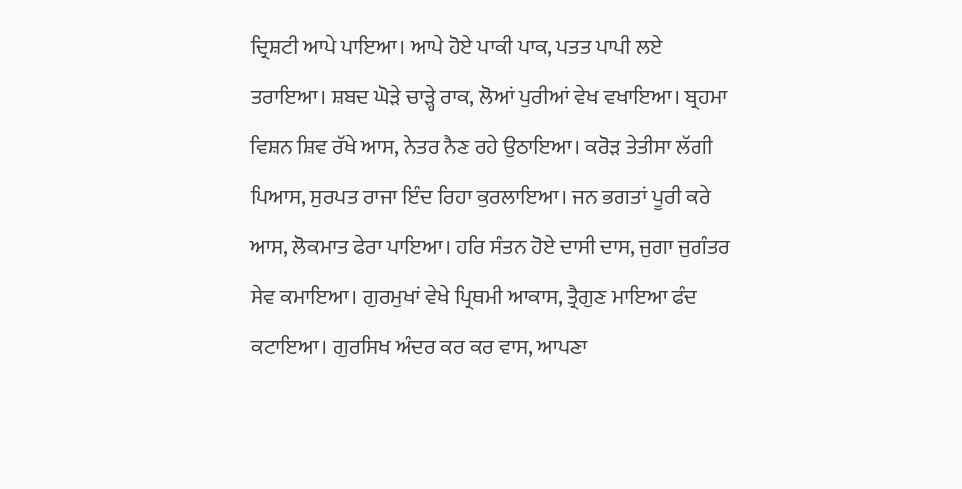ਦ੍ਰਿਸ਼ਟੀ ਆਪੇ ਪਾਇਆ। ਆਪੇ ਹੋਏ ਪਾਕੀ ਪਾਕ, ਪਤਤ ਪਾਪੀ ਲਏ ਤਰਾਇਆ। ਸ਼ਬਦ ਘੋੜੇ ਚਾੜ੍ਹੇ ਰਾਕ, ਲੋਆਂ ਪੁਰੀਆਂ ਵੇਖ ਵਖਾਇਆ। ਬ੍ਰਹਮਾ ਵਿਸ਼ਨ ਸ਼ਿਵ ਰੱਖੇ ਆਸ, ਨੇਤਰ ਨੈਣ ਰਹੇ ਉਠਾਇਆ। ਕਰੋੜ ਤੇਤੀਸਾ ਲੱਗੀ ਪਿਆਸ, ਸੁਰਪਤ ਰਾਜਾ ਇੰਦ ਰਿਹਾ ਕੁਰਲਾਇਆ। ਜਨ ਭਗਤਾਂ ਪੂਰੀ ਕਰੇ ਆਸ, ਲੋਕਮਾਤ ਫੇਰਾ ਪਾਇਆ। ਹਰਿ ਸੰਤਨ ਹੋਏ ਦਾਸੀ ਦਾਸ, ਜੁਗਾ ਜੁਗੰਤਰ ਸੇਵ ਕਮਾਇਆ। ਗੁਰਮੁਖਾਂ ਵੇਖੇ ਪ੍ਰਿਥਮੀ ਆਕਾਸ, ਤ੍ਰੈਗੁਣ ਮਾਇਆ ਫੰਦ ਕਟਾਇਆ। ਗੁਰਸਿਖ ਅੰਦਰ ਕਰ ਕਰ ਵਾਸ, ਆਪਣਾ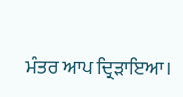ਮੰਤਰ ਆਪ ਦ੍ਰਿੜਾਇਆ।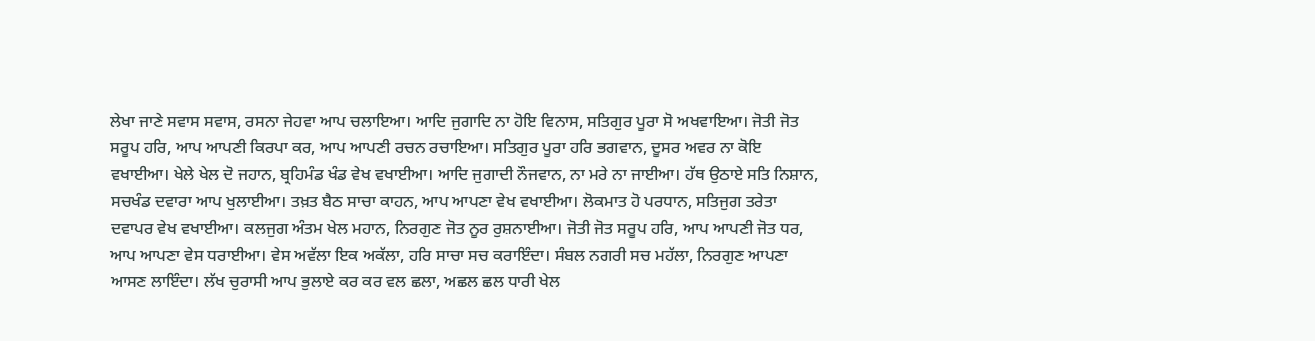ਲੇਖਾ ਜਾਣੇ ਸਵਾਸ ਸਵਾਸ, ਰਸਨਾ ਜੇਹਵਾ ਆਪ ਚਲਾਇਆ। ਆਦਿ ਜੁਗਾਦਿ ਨਾ ਹੋਇ ਵਿਨਾਸ, ਸਤਿਗੁਰ ਪੂਰਾ ਸੋ ਅਖਵਾਇਆ। ਜੋਤੀ ਜੋਤ ਸਰੂਪ ਹਰਿ, ਆਪ ਆਪਣੀ ਕਿਰਪਾ ਕਰ, ਆਪ ਆਪਣੀ ਰਚਨ ਰਚਾਇਆ। ਸਤਿਗੁਰ ਪੂਰਾ ਹਰਿ ਭਗਵਾਨ, ਦੂਸਰ ਅਵਰ ਨਾ ਕੋਇ ਵਖਾਈਆ। ਖੇਲੇ ਖੇਲ ਦੋ ਜਹਾਨ, ਬ੍ਰਹਿਮੰਡ ਖੰਡ ਵੇਖ ਵਖਾਈਆ। ਆਦਿ ਜੁਗਾਦੀ ਨੌਜਵਾਨ, ਨਾ ਮਰੇ ਨਾ ਜਾਈਆ। ਹੱਥ ਉਠਾਏ ਸਤਿ ਨਿਸ਼ਾਨ, ਸਚਖੰਡ ਦਵਾਰਾ ਆਪ ਖੁਲਾਈਆ। ਤਖ਼ਤ ਬੈਠ ਸਾਚਾ ਕਾਹਨ, ਆਪ ਆਪਣਾ ਵੇਖ ਵਖਾਈਆ। ਲੋਕਮਾਤ ਹੋ ਪਰਧਾਨ, ਸਤਿਜੁਗ ਤਰੇਤਾ ਦਵਾਪਰ ਵੇਖ ਵਖਾਈਆ। ਕਲਜੁਗ ਅੰਤਮ ਖੇਲ ਮਹਾਨ, ਨਿਰਗੁਣ ਜੋਤ ਨੂਰ ਰੁਸ਼ਨਾਈਆ। ਜੋਤੀ ਜੋਤ ਸਰੂਪ ਹਰਿ, ਆਪ ਆਪਣੀ ਜੋਤ ਧਰ, ਆਪ ਆਪਣਾ ਵੇਸ ਧਰਾਈਆ। ਵੇਸ ਅਵੱਲਾ ਇਕ ਅਕੱਲਾ, ਹਰਿ ਸਾਚਾ ਸਚ ਕਰਾਇੰਦਾ। ਸੰਬਲ ਨਗਰੀ ਸਚ ਮਹੱਲਾ, ਨਿਰਗੁਣ ਆਪਣਾ ਆਸਣ ਲਾਇੰਦਾ। ਲੱਖ ਚੁਰਾਸੀ ਆਪ ਭੁਲਾਏ ਕਰ ਕਰ ਵਲ ਛਲਾ, ਅਛਲ ਛਲ ਧਾਰੀ ਖੇਲ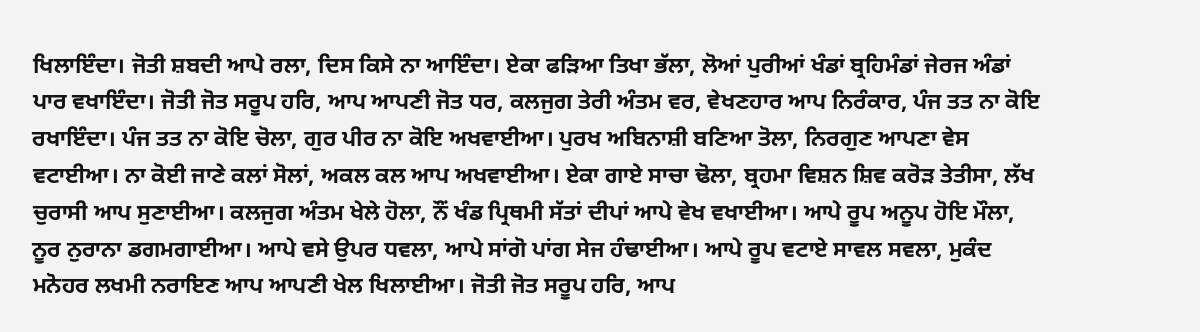ਖਿਲਾਇੰਦਾ। ਜੋਤੀ ਸ਼ਬਦੀ ਆਪੇ ਰਲਾ, ਦਿਸ ਕਿਸੇ ਨਾ ਆਇੰਦਾ। ਏਕਾ ਫੜਿਆ ਤਿਖਾ ਭੱਲਾ, ਲੋਆਂ ਪੁਰੀਆਂ ਖੰਡਾਂ ਬ੍ਰਹਿਮੰਡਾਂ ਜੇਰਜ ਅੰਡਾਂ ਪਾਰ ਵਖਾਇੰਦਾ। ਜੋਤੀ ਜੋਤ ਸਰੂਪ ਹਰਿ, ਆਪ ਆਪਣੀ ਜੋਤ ਧਰ, ਕਲਜੁਗ ਤੇਰੀ ਅੰਤਮ ਵਰ, ਵੇਖਣਹਾਰ ਆਪ ਨਿਰੰਕਾਰ, ਪੰਜ ਤਤ ਨਾ ਕੋਇ ਰਖਾਇੰਦਾ। ਪੰਜ ਤਤ ਨਾ ਕੋਇ ਚੋਲਾ, ਗੁਰ ਪੀਰ ਨਾ ਕੋਇ ਅਖਵਾਈਆ। ਪੁਰਖ ਅਬਿਨਾਸ਼ੀ ਬਣਿਆ ਤੋਲਾ, ਨਿਰਗੁਣ ਆਪਣਾ ਵੇਸ ਵਟਾਈਆ। ਨਾ ਕੋਈ ਜਾਣੇ ਕਲਾਂ ਸੋਲਾਂ, ਅਕਲ ਕਲ ਆਪ ਅਖਵਾਈਆ। ਏਕਾ ਗਾਏ ਸਾਚਾ ਢੋਲਾ, ਬ੍ਰਹਮਾ ਵਿਸ਼ਨ ਸ਼ਿਵ ਕਰੋੜ ਤੇਤੀਸਾ, ਲੱਖ ਚੁਰਾਸੀ ਆਪ ਸੁਣਾਈਆ। ਕਲਜੁਗ ਅੰਤਮ ਖੇਲੇ ਹੋਲਾ, ਨੌਂ ਖੰਡ ਪ੍ਰਿਥਮੀ ਸੱਤਾਂ ਦੀਪਾਂ ਆਪੇ ਵੇਖ ਵਖਾਈਆ। ਆਪੇ ਰੂਪ ਅਨੂਪ ਹੋਇ ਮੌਲਾ, ਨੂਰ ਨੁਰਾਨਾ ਡਗਮਗਾਈਆ। ਆਪੇ ਵਸੇ ਉਪਰ ਧਵਲਾ, ਆਪੇ ਸਾਂਗੋ ਪਾਂਗ ਸੇਜ ਹੰਢਾਈਆ। ਆਪੇ ਰੂਪ ਵਟਾਏ ਸਾਵਲ ਸਵਲਾ, ਮੁਕੰਦ ਮਨੋਹਰ ਲਖਮੀ ਨਰਾਇਣ ਆਪ ਆਪਣੀ ਖੇਲ ਖਿਲਾਈਆ। ਜੋਤੀ ਜੋਤ ਸਰੂਪ ਹਰਿ, ਆਪ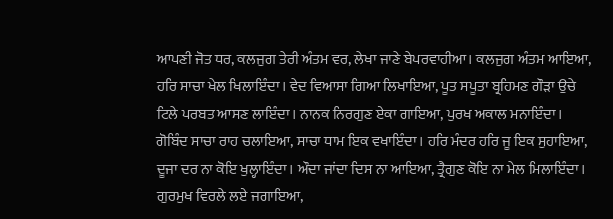ਆਪਣੀ ਜੋਤ ਧਰ, ਕਲਜੁਗ ਤੇਰੀ ਅੰਤਮ ਵਰ, ਲੇਖਾ ਜਾਣੇ ਬੇਪਰਵਾਹੀਆ। ਕਲਜੁਗ ਅੰਤਮ ਆਇਆ, ਹਰਿ ਸਾਚਾ ਖੇਲ ਖਿਲਾਇੰਦਾ। ਵੇਦ ਵਿਆਸਾ ਗਿਆ ਲਿਖਾਇਆ, ਪੂਤ ਸਪੂਤਾ ਬ੍ਰਹਿਮਣ ਗੌੜਾ ਉਚੇ ਟਿਲੇ ਪਰਬਤ ਆਸਣ ਲਾਇੰਦਾ। ਨਾਨਕ ਨਿਰਗੁਣ ਏਕਾ ਗਾਇਆ, ਪੁਰਖ ਅਕਾਲ ਮਨਾਇੰਦਾ। ਗੋਬਿੰਦ ਸਾਚਾ ਰਾਹ ਚਲਾਇਆ, ਸਾਚਾ ਧਾਮ ਇਕ ਵਖਾਇੰਦਾ। ਹਰਿ ਮੰਦਰ ਹਰਿ ਜੂ ਇਕ ਸੁਹਾਇਆ, ਦੂਜਾ ਦਰ ਨਾ ਕੋਇ ਖੁਲ੍ਹਾਇੰਦਾ। ਔਦਾ ਜਾਂਦਾ ਦਿਸ ਨਾ ਆਇਆ, ਤ੍ਰੈਗੁਣ ਕੋਇ ਨਾ ਮੇਲ ਮਿਲਾਇੰਦਾ। ਗੁਰਮੁਖ ਵਿਰਲੇ ਲਏ ਜਗਾਇਆ,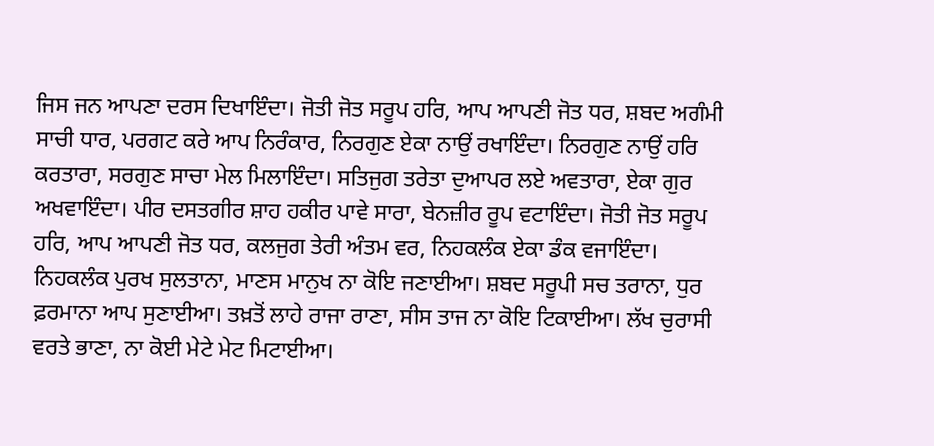ਜਿਸ ਜਨ ਆਪਣਾ ਦਰਸ ਦਿਖਾਇੰਦਾ। ਜੋਤੀ ਜੋਤ ਸਰੂਪ ਹਰਿ, ਆਪ ਆਪਣੀ ਜੋਤ ਧਰ, ਸ਼ਬਦ ਅਗੰਮੀ ਸਾਚੀ ਧਾਰ, ਪਰਗਟ ਕਰੇ ਆਪ ਨਿਰੰਕਾਰ, ਨਿਰਗੁਣ ਏਕਾ ਨਾਉਂ ਰਖਾਇੰਦਾ। ਨਿਰਗੁਣ ਨਾਉਂ ਹਰਿ ਕਰਤਾਰਾ, ਸਰਗੁਣ ਸਾਚਾ ਮੇਲ ਮਿਲਾਇੰਦਾ। ਸਤਿਜੁਗ ਤਰੇਤਾ ਦੁਆਪਰ ਲਏ ਅਵਤਾਰਾ, ਏਕਾ ਗੁਰ ਅਖਵਾਇੰਦਾ। ਪੀਰ ਦਸਤਗੀਰ ਸ਼ਾਹ ਹਕੀਰ ਪਾਵੇ ਸਾਰਾ, ਬੇਨਜ਼ੀਰ ਰੂਪ ਵਟਾਇੰਦਾ। ਜੋਤੀ ਜੋਤ ਸਰੂਪ ਹਰਿ, ਆਪ ਆਪਣੀ ਜੋਤ ਧਰ, ਕਲਜੁਗ ਤੇਰੀ ਅੰਤਮ ਵਰ, ਨਿਹਕਲੰਕ ਏਕਾ ਡੰਕ ਵਜਾਇੰਦਾ। ਨਿਹਕਲੰਕ ਪੁਰਖ ਸੁਲਤਾਨਾ, ਮਾਣਸ ਮਾਨੁਖ ਨਾ ਕੋਇ ਜਣਾਈਆ। ਸ਼ਬਦ ਸਰੂਪੀ ਸਚ ਤਰਾਨਾ, ਧੁਰ ਫ਼ਰਮਾਨਾ ਆਪ ਸੁਣਾਈਆ। ਤਖ਼ਤੋਂ ਲਾਹੇ ਰਾਜਾ ਰਾਣਾ, ਸੀਸ ਤਾਜ ਨਾ ਕੋਇ ਟਿਕਾਈਆ। ਲੱਖ ਚੁਰਾਸੀ ਵਰਤੇ ਭਾਣਾ, ਨਾ ਕੋਈ ਮੇਟੇ ਮੇਟ ਮਿਟਾਈਆ।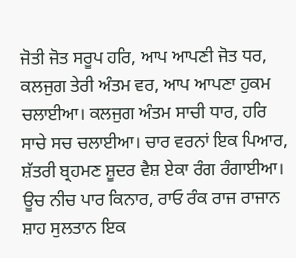ਜੋਤੀ ਜੋਤ ਸਰੂਪ ਹਰਿ, ਆਪ ਆਪਣੀ ਜੋਤ ਧਰ, ਕਲਜੁਗ ਤੇਰੀ ਅੰਤਮ ਵਰ, ਆਪ ਆਪਣਾ ਹੁਕਮ ਚਲਾਈਆ। ਕਲਜੁਗ ਅੰਤਮ ਸਾਚੀ ਧਾਰ, ਹਰਿ ਸਾਚੇ ਸਚ ਚਲਾਈਆ। ਚਾਰ ਵਰਨਾਂ ਇਕ ਪਿਆਰ, ਸ਼ੱਤਰੀ ਬ੍ਰਹਮਣ ਸ਼ੂਦਰ ਵੈਸ਼ ਏਕਾ ਰੰਗ ਰੰਗਾਈਆ। ਊਚ ਨੀਚ ਪਾਰ ਕਿਨਾਰ, ਰਾਓ ਰੰਕ ਰਾਜ ਰਾਜਾਨ ਸ਼ਾਹ ਸੁਲਤਾਨ ਇਕ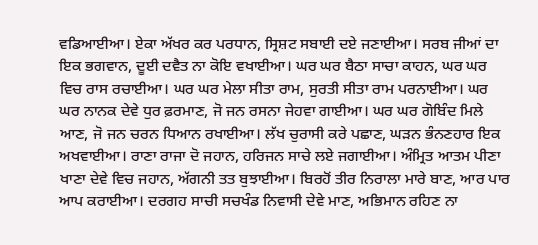ਵਡਿਆਈਆ। ਏਕਾ ਅੱਖਰ ਕਰ ਪਰਧਾਨ, ਸ੍ਰਿਸ਼ਟ ਸਬਾਈ ਦਏ ਜਣਾਈਆ। ਸਰਬ ਜੀਆਂ ਦਾ ਇਕ ਭਗਵਾਨ, ਦੂਈ ਦਵੈਤ ਨਾ ਕੋਇ ਵਖਾਈਆ। ਘਰ ਘਰ ਬੈਠਾ ਸਾਚਾ ਕਾਹਨ, ਘਰ ਘਰ ਵਿਚ ਰਾਸ ਰਚਾਈਆ। ਘਰ ਘਰ ਮੇਲਾ ਸੀਤਾ ਰਾਮ, ਸੁਰਤੀ ਸੀਤਾ ਰਾਮ ਪਰਨਾਈਆ। ਘਰ ਘਰ ਨਾਨਕ ਦੇਵੇ ਧੁਰ ਫ਼ਰਮਾਣ, ਜੋ ਜਨ ਰਸਨਾ ਜੇਹਵਾ ਗਾਈਆ। ਘਰ ਘਰ ਗੋਬਿੰਦ ਮਿਲੇ ਆਣ, ਜੋ ਜਨ ਚਰਨ ਧਿਆਨ ਰਖਾਈਆ। ਲੱਖ ਚੁਰਾਸੀ ਕਰੇ ਪਛਾਣ, ਘੜਨ ਭੰਨਣਹਾਰ ਇਕ ਅਖਵਾਈਆ। ਰਾਣਾ ਰਾਜਾ ਦੋ ਜਹਾਨ, ਹਰਿਜਨ ਸਾਚੇ ਲਏ ਜਗਾਈਆ। ਅੰਮ੍ਰਿਤ ਆਤਮ ਪੀਣਾ ਖਾਣਾ ਦੇਵੇ ਵਿਚ ਜਹਾਨ, ਅੱਗਨੀ ਤਤ ਬੁਝਾਈਆ। ਬਿਰਹੋਂ ਤੀਰ ਨਿਰਾਲਾ ਮਾਰੇ ਬਾਣ, ਆਰ ਪਾਰ ਆਪ ਕਰਾਈਆ। ਦਰਗਹ ਸਾਚੀ ਸਚਖੰਡ ਨਿਵਾਸੀ ਦੇਵੇ ਮਾਣ, ਅਭਿਮਾਨ ਰਹਿਣ ਨਾ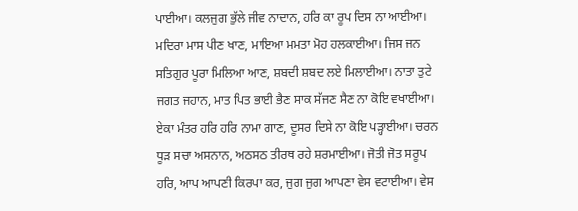ਪਾਈਆ। ਕਲਜੁਗ ਭੁੱਲੇ ਜੀਵ ਨਾਦਾਨ, ਹਰਿ ਕਾ ਰੂਪ ਦਿਸ ਨਾ ਆਈਆ। ਮਦਿਰਾ ਮਾਸ ਪੀਣ ਖਾਣ, ਮਾਇਆ ਮਮਤਾ ਮੋਹ ਹਲਕਾਈਆ। ਜਿਸ ਜਨ ਸਤਿਗੁਰ ਪੂਰਾ ਮਿਲਿਆ ਆਣ, ਸ਼ਬਦੀ ਸ਼ਬਦ ਲਏ ਮਿਲਾਈਆ। ਨਾਤਾ ਤੁਟੇ ਜਗਤ ਜਹਾਨ, ਮਾਤ ਪਿਤ ਭਾਈ ਭੈਣ ਸਾਕ ਸੱਜਣ ਸੈਣ ਨਾ ਕੋਇ ਵਖਾਈਆ। ਏਕਾ ਮੰਤਰ ਹਰਿ ਹਰਿ ਨਾਮਾ ਗਾਣ, ਦੂਸਰ ਦਿਸੇ ਨਾ ਕੋਇ ਪੜ੍ਹਾਈਆ। ਚਰਨ ਧੂੜ ਸਚਾ ਅਸਨਾਨ, ਅਠਸਠ ਤੀਰਥ ਰਹੇ ਸ਼ਰਮਾਈਆ। ਜੋਤੀ ਜੋਤ ਸਰੂਪ ਹਰਿ, ਆਪ ਆਪਣੀ ਕਿਰਪਾ ਕਰ, ਜੁਗ ਜੁਗ ਆਪਣਾ ਵੇਸ ਵਟਾਈਆ। ਵੇਸ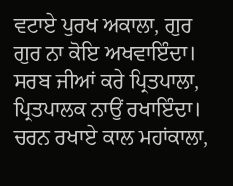ਵਟਾਏ ਪੁਰਖ ਅਕਾਲਾ, ਗੁਰ ਗੁਰ ਨਾ ਕੋਇ ਅਖਵਾਇੰਦਾ। ਸਰਬ ਜੀਆਂ ਕਰੇ ਪ੍ਰਿਤਪਾਲਾ, ਪ੍ਰਿਤਪਾਲਕ ਨਾਉਂ ਰਖਾਇੰਦਾ। ਚਰਨ ਰਖਾਏ ਕਾਲ ਮਹਾਂਕਾਲਾ,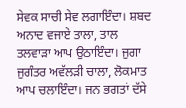ਸੇਵਕ ਸਾਚੀ ਸੇਵ ਲਗਾਇੰਦਾ। ਸ਼ਬਦ ਅਨਾਦ ਵਜਾਏ ਤਾਲਾ, ਤਾਲ ਤਲਵਾੜਾ ਆਪ ਉਠਾਇੰਦਾ। ਜੁਗਾ ਜੁਗੰਤਰ ਅਵੱਲੜੀ ਚਾਲਾ, ਲੋਕਮਾਤ ਆਪ ਚਲਾਇੰਦਾ। ਜਨ ਭਗਤਾਂ ਦੱਸੇ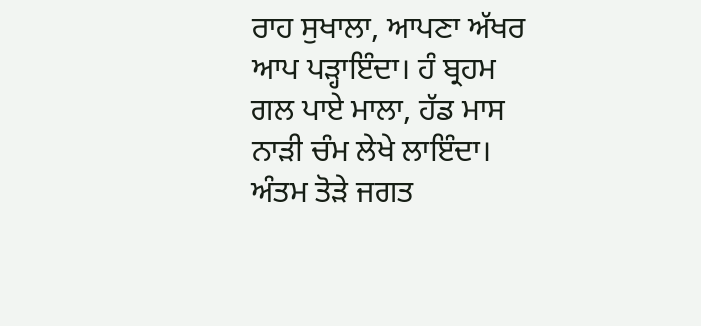ਰਾਹ ਸੁਖਾਲਾ, ਆਪਣਾ ਅੱਖਰ ਆਪ ਪੜ੍ਹਾਇੰਦਾ। ਹੰ ਬ੍ਰਹਮ ਗਲ ਪਾਏ ਮਾਲਾ, ਹੱਡ ਮਾਸ ਨਾੜੀ ਚੰਮ ਲੇਖੇ ਲਾਇੰਦਾ। ਅੰਤਮ ਤੋੜੇ ਜਗਤ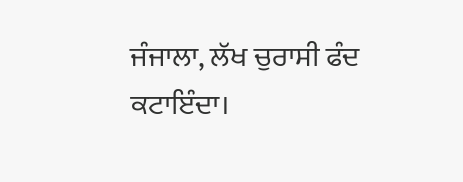ਜੰਜਾਲਾ, ਲੱਖ ਚੁਰਾਸੀ ਫੰਦ ਕਟਾਇੰਦਾ।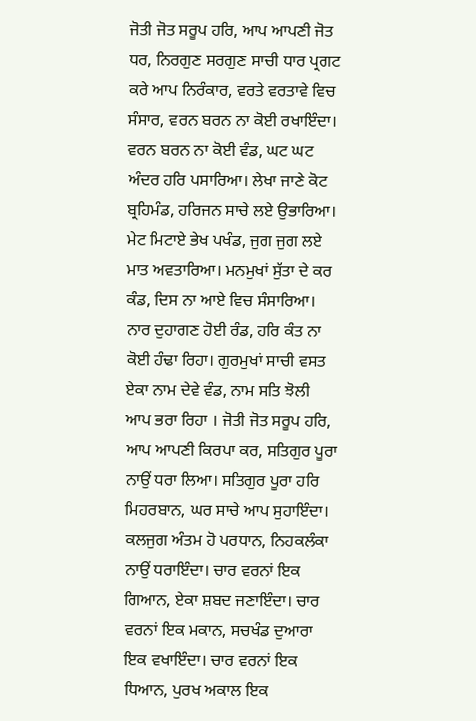ਜੋਤੀ ਜੋਤ ਸਰੂਪ ਹਰਿ, ਆਪ ਆਪਣੀ ਜੋਤ ਧਰ, ਨਿਰਗੁਣ ਸਰਗੁਣ ਸਾਚੀ ਧਾਰ ਪ੍ਰਗਟ ਕਰੇ ਆਪ ਨਿਰੰਕਾਰ, ਵਰਤੇ ਵਰਤਾਵੇ ਵਿਚ ਸੰਸਾਰ, ਵਰਨ ਬਰਨ ਨਾ ਕੋਈ ਰਖਾਇੰਦਾ। ਵਰਨ ਬਰਨ ਨਾ ਕੋਈ ਵੰਡ, ਘਟ ਘਟ ਅੰਦਰ ਹਰਿ ਪਸਾਰਿਆ। ਲੇਖਾ ਜਾਣੇ ਕੋਟ ਬ੍ਰਹਿਮੰਡ, ਹਰਿਜਨ ਸਾਚੇ ਲਏ ਉਭਾਰਿਆ। ਮੇਟ ਮਿਟਾਏ ਭੇਖ ਪਖੰਡ, ਜੁਗ ਜੁਗ ਲਏ ਮਾਤ ਅਵਤਾਰਿਆ। ਮਨਮੁਖਾਂ ਸੁੱਤਾ ਦੇ ਕਰ ਕੰਡ, ਦਿਸ ਨਾ ਆਏ ਵਿਚ ਸੰਸਾਰਿਆ। ਨਾਰ ਦੁਹਾਗਣ ਹੋਈ ਰੰਡ, ਹਰਿ ਕੰਤ ਨਾ ਕੋਈ ਹੰਢਾ ਰਿਹਾ। ਗੁਰਮੁਖਾਂ ਸਾਚੀ ਵਸਤ ਏਕਾ ਨਾਮ ਦੇਵੇ ਵੰਡ, ਨਾਮ ਸਤਿ ਝੋਲੀ ਆਪ ਭਰਾ ਰਿਹਾ । ਜੋਤੀ ਜੋਤ ਸਰੂਪ ਹਰਿ, ਆਪ ਆਪਣੀ ਕਿਰਪਾ ਕਰ, ਸਤਿਗੁਰ ਪੂਰਾ ਨਾਉਂ ਧਰਾ ਲਿਆ। ਸਤਿਗੁਰ ਪੂਰਾ ਹਰਿ ਮਿਹਰਬਾਨ, ਘਰ ਸਾਚੇ ਆਪ ਸੁਹਾਇੰਦਾ। ਕਲਜੁਗ ਅੰਤਮ ਹੋ ਪਰਧਾਨ, ਨਿਹਕਲੰਕਾ ਨਾਉਂ ਧਰਾਇੰਦਾ। ਚਾਰ ਵਰਨਾਂ ਇਕ ਗਿਆਨ, ਏਕਾ ਸ਼ਬਦ ਜਣਾਇੰਦਾ। ਚਾਰ ਵਰਨਾਂ ਇਕ ਮਕਾਨ, ਸਚਖੰਡ ਦੁਆਰਾ ਇਕ ਵਖਾਇੰਦਾ। ਚਾਰ ਵਰਨਾਂ ਇਕ ਧਿਆਨ, ਪੁਰਖ ਅਕਾਲ ਇਕ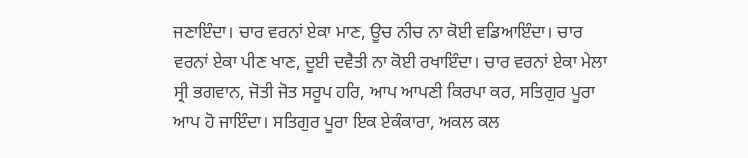ਜਣਾਇੰਦਾ। ਚਾਰ ਵਰਨਾਂ ਏਕਾ ਮਾਣ, ਊਚ ਨੀਚ ਨਾ ਕੋਈ ਵਡਿਆਇੰਦਾ। ਚਾਰ ਵਰਨਾਂ ਏਕਾ ਪੀਣ ਖਾਣ, ਦੂਈ ਦਵੈਤੀ ਨਾ ਕੋਈ ਰਖਾਇੰਦਾ। ਚਾਰ ਵਰਨਾਂ ਏਕਾ ਮੇਲਾ ਸ੍ਰੀ ਭਗਵਾਨ, ਜੋਤੀ ਜੋਤ ਸਰੂਪ ਹਰਿ, ਆਪ ਆਪਣੀ ਕਿਰਪਾ ਕਰ, ਸਤਿਗੁਰ ਪੂਰਾ ਆਪ ਹੋ ਜਾਇੰਦਾ। ਸਤਿਗੁਰ ਪੂਰਾ ਇਕ ਏਕੰਕਾਰਾ, ਅਕਲ ਕਲ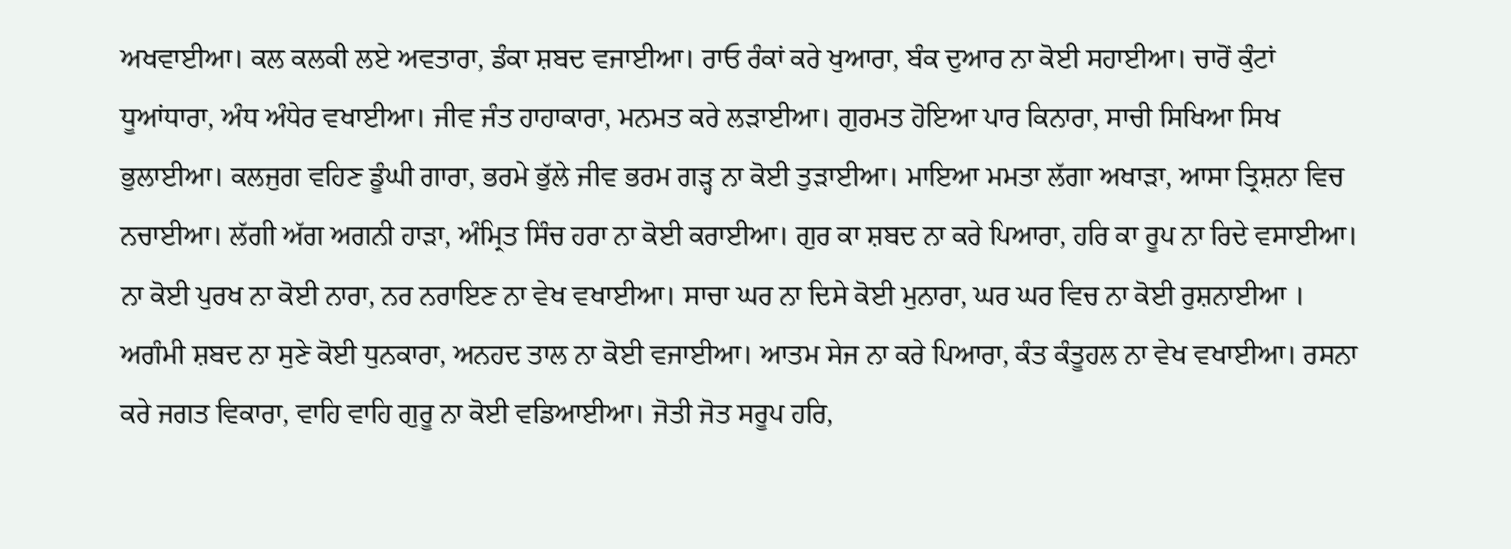ਅਖਵਾਈਆ। ਕਲ ਕਲਕੀ ਲਏ ਅਵਤਾਰਾ, ਡੰਕਾ ਸ਼ਬਦ ਵਜਾਈਆ। ਰਾਓ ਰੰਕਾਂ ਕਰੇ ਖੁਆਰਾ, ਬੰਕ ਦੁਆਰ ਨਾ ਕੋਈ ਸਹਾਈਆ। ਚਾਰੋਂ ਕੁੰਟਾਂ ਧੂਆਂਧਾਰਾ, ਅੰਧ ਅੰਧੇਰ ਵਖਾਈਆ। ਜੀਵ ਜੰਤ ਹਾਹਾਕਾਰਾ, ਮਨਮਤ ਕਰੇ ਲੜਾਈਆ। ਗੁਰਮਤ ਹੋਇਆ ਪਾਰ ਕਿਨਾਰਾ, ਸਾਚੀ ਸਿਖਿਆ ਸਿਖ ਭੁਲਾਈਆ। ਕਲਜੁਗ ਵਹਿਣ ਡੂੰਘੀ ਗਾਰਾ, ਭਰਮੇ ਭੁੱਲੇ ਜੀਵ ਭਰਮ ਗੜ੍ਹ ਨਾ ਕੋਈ ਤੁੜਾਈਆ। ਮਾਇਆ ਮਮਤਾ ਲੱਗਾ ਅਖਾੜਾ, ਆਸਾ ਤ੍ਰਿਸ਼ਨਾ ਵਿਚ ਨਚਾਈਆ। ਲੱਗੀ ਅੱਗ ਅਗਨੀ ਹਾੜਾ, ਅੰਮ੍ਰਿਤ ਸਿੰਚ ਹਰਾ ਨਾ ਕੋਈ ਕਰਾਈਆ। ਗੁਰ ਕਾ ਸ਼ਬਦ ਨਾ ਕਰੇ ਪਿਆਰਾ, ਹਰਿ ਕਾ ਰੂਪ ਨਾ ਰਿਦੇ ਵਸਾਈਆ। ਨਾ ਕੋਈ ਪੁਰਖ ਨਾ ਕੋਈ ਨਾਰਾ, ਨਰ ਨਰਾਇਣ ਨਾ ਵੇਖ ਵਖਾਈਆ। ਸਾਚਾ ਘਰ ਨਾ ਦਿਸੇ ਕੋਈ ਮੁਨਾਰਾ, ਘਰ ਘਰ ਵਿਚ ਨਾ ਕੋਈ ਰੁਸ਼ਨਾਈਆ । ਅਗੰਮੀ ਸ਼ਬਦ ਨਾ ਸੁਣੇ ਕੋਈ ਧੁਨਕਾਰਾ, ਅਨਹਦ ਤਾਲ ਨਾ ਕੋਈ ਵਜਾਈਆ। ਆਤਮ ਸੇਜ ਨਾ ਕਰੇ ਪਿਆਰਾ, ਕੰਤ ਕੰਤੂਹਲ ਨਾ ਵੇਖ ਵਖਾਈਆ। ਰਸਨਾ ਕਰੇ ਜਗਤ ਵਿਕਾਰਾ, ਵਾਹਿ ਵਾਹਿ ਗੁਰੂ ਨਾ ਕੋਈ ਵਡਿਆਈਆ। ਜੋਤੀ ਜੋਤ ਸਰੂਪ ਹਰਿ,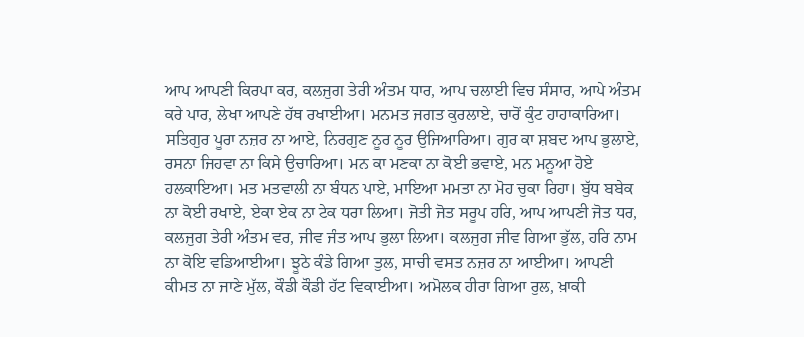ਆਪ ਆਪਣੀ ਕਿਰਪਾ ਕਰ, ਕਲਜੁਗ ਤੇਰੀ ਅੰਤਮ ਧਾਰ, ਆਪ ਚਲਾਈ ਵਿਚ ਸੰਸਾਰ, ਆਪੇ ਅੰਤਮ ਕਰੇ ਪਾਰ, ਲੇਖਾ ਆਪਣੇ ਹੱਥ ਰਖਾਈਆ। ਮਨਮਤ ਜਗਤ ਕੁਰਲਾਏ, ਚਾਰੋਂ ਕੁੰਟ ਹਾਹਾਕਾਰਿਆ। ਸਤਿਗੁਰ ਪੂਰਾ ਨਜ਼ਰ ਨਾ ਆਏ, ਨਿਰਗੁਣ ਨੂਰ ਨੂਰ ਉਜਿਆਰਿਆ। ਗੁਰ ਕਾ ਸ਼ਬਦ ਆਪ ਭੁਲਾਏ, ਰਸਨਾ ਜਿਹਵਾ ਨਾ ਕਿਸੇ ਉਚਾਰਿਆ। ਮਨ ਕਾ ਮਣਕਾ ਨਾ ਕੋਈ ਭਵਾਏ, ਮਨ ਮਨੂਆ ਹੋਏ ਹਲਕਾਇਆ। ਮਤ ਮਤਵਾਲੀ ਨਾ ਬੰਧਨ ਪਾਏ, ਮਾਇਆ ਮਮਤਾ ਨਾ ਮੋਹ ਚੁਕਾ ਰਿਹਾ। ਬੁੱਧ ਬਬੇਕ ਨਾ ਕੋਈ ਰਖਾਏ, ਏਕਾ ਏਕ ਨਾ ਟੇਕ ਧਰਾ ਲਿਆ। ਜੋਤੀ ਜੋਤ ਸਰੂਪ ਹਰਿ, ਆਪ ਆਪਣੀ ਜੋਤ ਧਰ, ਕਲਜੁਗ ਤੇਰੀ ਅੰਤਮ ਵਰ, ਜੀਵ ਜੰਤ ਆਪ ਭੁਲਾ ਲਿਆ। ਕਲਜੁਗ ਜੀਵ ਗਿਆ ਭੁੱਲ, ਹਰਿ ਨਾਮ ਨਾ ਕੋਇ ਵਡਿਆਈਆ। ਝੂਠੇ ਕੰਡੇ ਗਿਆ ਤੁਲ, ਸਾਚੀ ਵਸਤ ਨਜ਼ਰ ਨਾ ਆਈਆ। ਆਪਣੀ ਕੀਮਤ ਨਾ ਜਾਣੇ ਮੁੱਲ, ਕੌਡੀ ਕੌਡੀ ਹੱਟ ਵਿਕਾਈਆ। ਅਮੋਲਕ ਹੀਰਾ ਗਿਆ ਰੁਲ, ਖ਼ਾਕੀ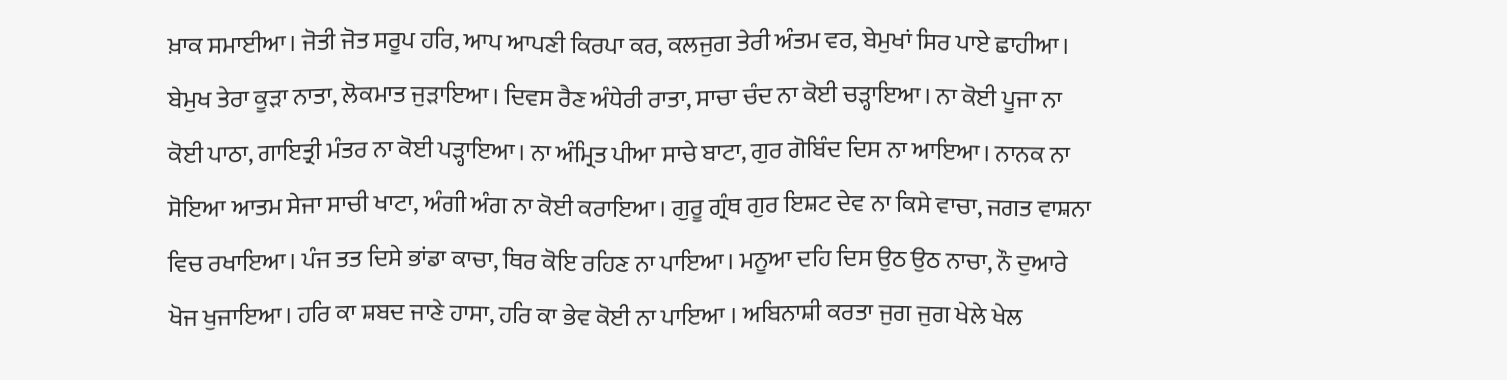ਖ਼ਾਕ ਸਮਾਈਆ। ਜੋਤੀ ਜੋਤ ਸਰੂਪ ਹਰਿ, ਆਪ ਆਪਣੀ ਕਿਰਪਾ ਕਰ, ਕਲਜੁਗ ਤੇਰੀ ਅੰਤਮ ਵਰ, ਬੇਮੁਖਾਂ ਸਿਰ ਪਾਏ ਛਾਹੀਆ। ਬੇਮੁਖ ਤੇਰਾ ਕੂੜਾ ਨਾਤਾ, ਲੋਕਮਾਤ ਜੁੜਾਇਆ। ਦਿਵਸ ਰੈਣ ਅੰਧੇਰੀ ਰਾਤਾ, ਸਾਚਾ ਚੰਦ ਨਾ ਕੋਈ ਚੜ੍ਹਾਇਆ। ਨਾ ਕੋਈ ਪੂਜਾ ਨਾ ਕੋਈ ਪਾਠਾ, ਗਾਇਤ੍ਰੀ ਮੰਤਰ ਨਾ ਕੋਈ ਪੜ੍ਹਾਇਆ। ਨਾ ਅੰਮ੍ਰਿਤ ਪੀਆ ਸਾਚੇ ਬਾਟਾ, ਗੁਰ ਗੋਬਿੰਦ ਦਿਸ ਨਾ ਆਇਆ। ਨਾਨਕ ਨਾ ਸੋਇਆ ਆਤਮ ਸੇਜਾ ਸਾਚੀ ਖਾਟਾ, ਅੰਗੀ ਅੰਗ ਨਾ ਕੋਈ ਕਰਾਇਆ। ਗੁਰੂ ਗ੍ਰੰਥ ਗੁਰ ਇਸ਼ਟ ਦੇਵ ਨਾ ਕਿਸੇ ਵਾਚਾ, ਜਗਤ ਵਾਸ਼ਨਾ ਵਿਚ ਰਖਾਇਆ। ਪੰਜ ਤਤ ਦਿਸੇ ਭਾਂਡਾ ਕਾਚਾ, ਥਿਰ ਕੋਇ ਰਹਿਣ ਨਾ ਪਾਇਆ। ਮਨੂਆ ਦਹਿ ਦਿਸ ਉਠ ਉਠ ਨਾਚਾ, ਨੌ ਦੁਆਰੇ ਖੋਜ ਖੁਜਾਇਆ। ਹਰਿ ਕਾ ਸ਼ਬਦ ਜਾਣੇ ਹਾਸਾ, ਹਰਿ ਕਾ ਭੇਵ ਕੋਈ ਨਾ ਪਾਇਆ । ਅਬਿਨਾਸ਼ੀ ਕਰਤਾ ਜੁਗ ਜੁਗ ਖੇਲੇ ਖੇਲ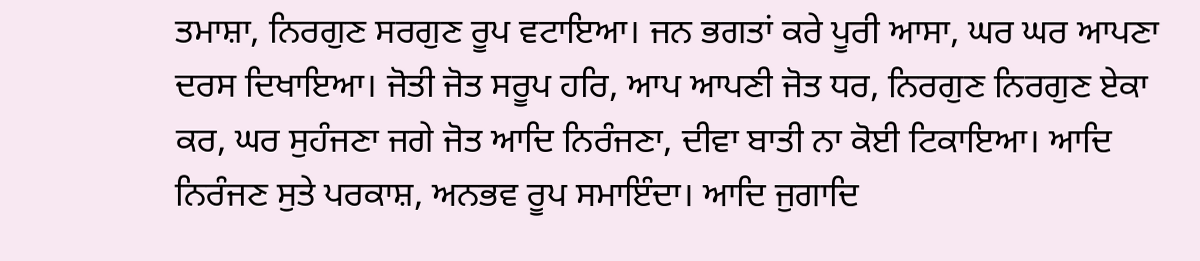ਤਮਾਸ਼ਾ, ਨਿਰਗੁਣ ਸਰਗੁਣ ਰੂਪ ਵਟਾਇਆ। ਜਨ ਭਗਤਾਂ ਕਰੇ ਪੂਰੀ ਆਸਾ, ਘਰ ਘਰ ਆਪਣਾ ਦਰਸ ਦਿਖਾਇਆ। ਜੋਤੀ ਜੋਤ ਸਰੂਪ ਹਰਿ, ਆਪ ਆਪਣੀ ਜੋਤ ਧਰ, ਨਿਰਗੁਣ ਨਿਰਗੁਣ ਏਕਾ ਕਰ, ਘਰ ਸੁਹੰਜਣਾ ਜਗੇ ਜੋਤ ਆਦਿ ਨਿਰੰਜਣਾ, ਦੀਵਾ ਬਾਤੀ ਨਾ ਕੋਈ ਟਿਕਾਇਆ। ਆਦਿ ਨਿਰੰਜਣ ਸੁਤੇ ਪਰਕਾਸ਼, ਅਨਭਵ ਰੂਪ ਸਮਾਇੰਦਾ। ਆਦਿ ਜੁਗਾਦਿ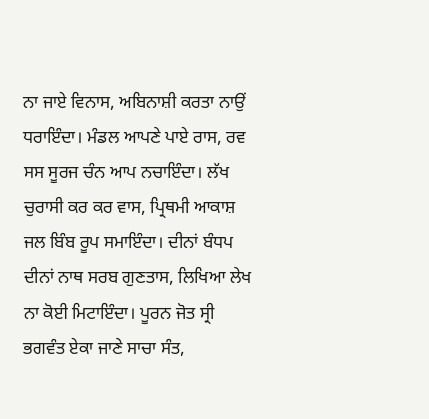ਨਾ ਜਾਏ ਵਿਨਾਸ, ਅਬਿਨਾਸ਼ੀ ਕਰਤਾ ਨਾਉਂ ਧਰਾਇੰਦਾ। ਮੰਡਲ ਆਪਣੇ ਪਾਏ ਰਾਸ, ਰਵ ਸਸ ਸੂਰਜ ਚੰਨ ਆਪ ਨਚਾਇੰਦਾ। ਲੱਖ ਚੁਰਾਸੀ ਕਰ ਕਰ ਵਾਸ, ਪ੍ਰਿਥਮੀ ਆਕਾਸ਼ ਜਲ ਬਿੰਬ ਰੂਪ ਸਮਾਇੰਦਾ। ਦੀਨਾਂ ਬੰਧਪ ਦੀਨਾਂ ਨਾਥ ਸਰਬ ਗੁਣਤਾਸ, ਲਿਖਿਆ ਲੇਖ ਨਾ ਕੋਈ ਮਿਟਾਇੰਦਾ। ਪੂਰਨ ਜੋਤ ਸ੍ਰੀ ਭਗਵੰਤ ਏਕਾ ਜਾਣੇ ਸਾਚਾ ਸੰਤ,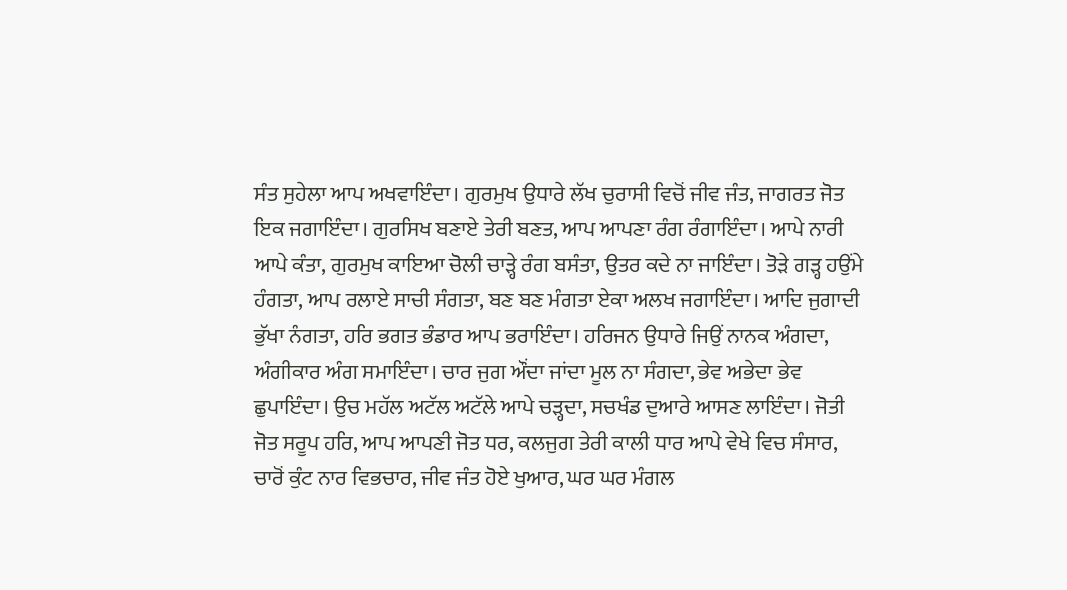ਸੰਤ ਸੁਹੇਲਾ ਆਪ ਅਖਵਾਇੰਦਾ। ਗੁਰਮੁਖ ਉਧਾਰੇ ਲੱਖ ਚੁਰਾਸੀ ਵਿਚੋਂ ਜੀਵ ਜੰਤ, ਜਾਗਰਤ ਜੋਤ ਇਕ ਜਗਾਇੰਦਾ। ਗੁਰਸਿਖ ਬਣਾਏ ਤੇਰੀ ਬਣਤ, ਆਪ ਆਪਣਾ ਰੰਗ ਰੰਗਾਇੰਦਾ। ਆਪੇ ਨਾਰੀ ਆਪੇ ਕੰਤਾ, ਗੁਰਮੁਖ ਕਾਇਆ ਚੋਲੀ ਚਾੜ੍ਹੇ ਰੰਗ ਬਸੰਤਾ, ਉਤਰ ਕਦੇ ਨਾ ਜਾਇੰਦਾ। ਤੋੜੇ ਗੜ੍ਹ ਹਉਂਮੇ ਹੰਗਤਾ, ਆਪ ਰਲਾਏ ਸਾਚੀ ਸੰਗਤਾ, ਬਣ ਬਣ ਮੰਗਤਾ ਏਕਾ ਅਲਖ ਜਗਾਇੰਦਾ। ਆਦਿ ਜੁਗਾਦੀ ਭੁੱਖਾ ਨੰਗਤਾ, ਹਰਿ ਭਗਤ ਭੰਡਾਰ ਆਪ ਭਰਾਇੰਦਾ। ਹਰਿਜਨ ਉਧਾਰੇ ਜਿਉਂ ਨਾਨਕ ਅੰਗਦਾ, ਅੰਗੀਕਾਰ ਅੰਗ ਸਮਾਇੰਦਾ। ਚਾਰ ਜੁਗ ਔਂਦਾ ਜਾਂਦਾ ਮੂਲ ਨਾ ਸੰਗਦਾ, ਭੇਵ ਅਭੇਦਾ ਭੇਵ ਛੁਪਾਇੰਦਾ। ਉਚ ਮਹੱਲ ਅਟੱਲ ਅਟੱਲੇ ਆਪੇ ਚੜ੍ਹਦਾ, ਸਚਖੰਡ ਦੁਆਰੇ ਆਸਣ ਲਾਇੰਦਾ। ਜੋਤੀ ਜੋਤ ਸਰੂਪ ਹਰਿ, ਆਪ ਆਪਣੀ ਜੋਤ ਧਰ, ਕਲਜੁਗ ਤੇਰੀ ਕਾਲੀ ਧਾਰ ਆਪੇ ਵੇਖੇ ਵਿਚ ਸੰਸਾਰ, ਚਾਰੋਂ ਕੁੰਟ ਨਾਰ ਵਿਭਚਾਰ, ਜੀਵ ਜੰਤ ਹੋਏ ਖੁਆਰ, ਘਰ ਘਰ ਮੰਗਲ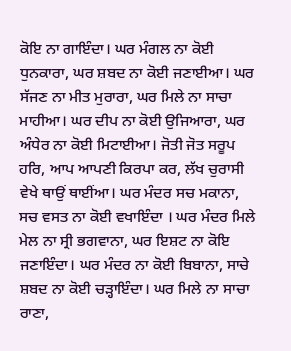ਕੋਇ ਨਾ ਗਾਇੰਦਾ। ਘਰ ਮੰਗਲ ਨਾ ਕੋਈ ਧੁਨਕਾਰਾ, ਘਰ ਸ਼ਬਦ ਨਾ ਕੋਈ ਜਣਾਈਆ। ਘਰ ਸੱਜਣ ਨਾ ਮੀਤ ਮੁਰਾਰਾ, ਘਰ ਮਿਲੇ ਨਾ ਸਾਚਾ ਮਾਹੀਆ। ਘਰ ਦੀਪ ਨਾ ਕੋਈ ਉਜਿਆਰਾ, ਘਰ ਅੰਧੇਰ ਨਾ ਕੋਈ ਮਿਟਾਈਆ। ਜੋਤੀ ਜੋਤ ਸਰੂਪ ਹਰਿ, ਆਪ ਆਪਣੀ ਕਿਰਪਾ ਕਰ, ਲੱਖ ਚੁਰਾਸੀ ਵੇਖੇ ਥਾਉਂ ਥਾਈਂਆ। ਘਰ ਮੰਦਰ ਸਚ ਮਕਾਨਾ, ਸਚ ਵਸਤ ਨਾ ਕੋਈ ਵਖਾਇੰਦਾ । ਘਰ ਮੰਦਰ ਮਿਲੇ ਮੇਲ ਨਾ ਸ੍ਰੀ ਭਗਵਾਨਾ, ਘਰ ਇਸ਼ਟ ਨਾ ਕੋਇ ਜਣਾਇੰਦਾ। ਘਰ ਮੰਦਰ ਨਾ ਕੋਈ ਬਿਬਾਨਾ, ਸਾਚੇ ਸ਼ਬਦ ਨਾ ਕੋਈ ਚੜ੍ਹਾਇੰਦਾ। ਘਰ ਮਿਲੇ ਨਾ ਸਾਚਾ ਰਾਣਾ,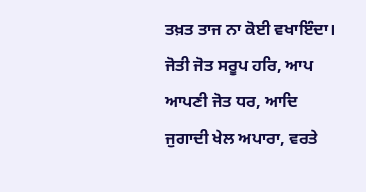ਤਖ਼ਤ ਤਾਜ ਨਾ ਕੋਈ ਵਖਾਇੰਦਾ। ਜੋਤੀ ਜੋਤ ਸਰੂਪ ਹਰਿ, ਆਪ ਆਪਣੀ ਜੋਤ ਧਰ, ਆਦਿ ਜੁਗਾਦੀ ਖੇਲ ਅਪਾਰਾ, ਵਰਤੇ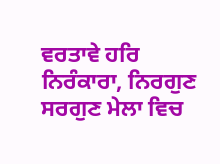ਵਰਤਾਵੇ ਹਰਿ ਨਿਰੰਕਾਰਾ, ਨਿਰਗੁਣ ਸਰਗੁਣ ਮੇਲਾ ਵਿਚ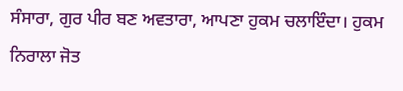ਸੰਸਾਰਾ, ਗੁਰ ਪੀਰ ਬਣ ਅਵਤਾਰਾ, ਆਪਣਾ ਹੁਕਮ ਚਲਾਇੰਦਾ। ਹੁਕਮ ਨਿਰਾਲਾ ਜੋਤ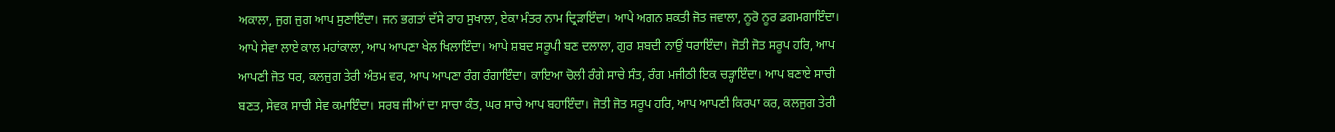ਅਕਾਲਾ, ਜੁਗ ਜੁਗ ਆਪ ਸੁਣਾਇੰਦਾ। ਜਨ ਭਗਤਾਂ ਦੱਸੇ ਰਾਹ ਸੁਖਾਲਾ, ਏਕਾ ਮੰਤਰ ਨਾਮ ਦ੍ਰਿੜਾਇੰਦਾ। ਆਪੇ ਅਗਨ ਸ਼ਕਤੀ ਜੋਤ ਜਵਾਲਾ, ਨੂਰੋ ਨੂਰ ਡਗਮਗਾਇੰਦਾ। ਆਪੇ ਸੇਵਾ ਲਾਏ ਕਾਲ ਮਹਾਂਕਾਲਾ, ਆਪ ਆਪਣਾ ਖੇਲ ਖਿਲਾਇੰਦਾ। ਆਪੇ ਸ਼ਬਦ ਸਰੂਪੀ ਬਣ ਦਲਾਲਾ, ਗੁਰ ਸ਼ਬਦੀ ਨਾਉਂ ਧਰਾਇੰਦਾ। ਜੋਤੀ ਜੋਤ ਸਰੂਪ ਹਰਿ, ਆਪ ਆਪਣੀ ਜੋਤ ਧਰ, ਕਲਜੁਗ ਤੇਰੀ ਅੰਤਮ ਵਰ, ਆਪ ਆਪਣਾ ਰੰਗ ਰੰਗਾਇੰਦਾ। ਕਾਇਆ ਚੋਲੀ ਰੰਗੇ ਸਾਚੇ ਸੰਤ, ਰੰਗ ਮਜੀਠੀ ਇਕ ਚੜ੍ਹਾਇੰਦਾ। ਆਪ ਬਣਾਏ ਸਾਚੀ ਬਣਤ, ਸੇਵਕ ਸਾਚੀ ਸੇਵ ਕਮਾਇੰਦਾ। ਸਰਬ ਜੀਆਂ ਦਾ ਸਾਚਾ ਕੰਤ, ਘਰ ਸਾਚੇ ਆਪ ਬਹਾਇੰਦਾ। ਜੋਤੀ ਜੋਤ ਸਰੂਪ ਹਰਿ, ਆਪ ਆਪਣੀ ਕਿਰਪਾ ਕਰ, ਕਲਜੁਗ ਤੇਰੀ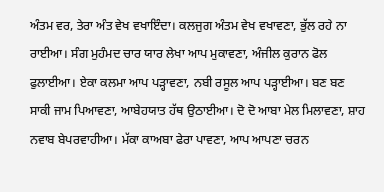ਅੰਤਮ ਵਰ, ਤੇਰਾ ਅੰਤ ਵੇਖ ਵਖਾਇੰਦਾ। ਕਲਜੁਗ ਅੰਤਮ ਵੇਖ ਵਖਾਵਣਾ, ਭੁੱਲ ਰਹੇ ਨਾ ਰਾਈਆ। ਸੰਗ ਮੁਹੰਮਦ ਚਾਰ ਯਾਰ ਲੇਖਾ ਆਪ ਮੁਕਾਵਣਾ, ਅੰਜੀਲ ਕੁਰਾਨ ਫੋਲ ਫੁਲਾਈਆ। ਏਕਾ ਕਲਮਾ ਆਪ ਪੜ੍ਹਾਵਣਾ, ਨਬੀ ਰਸੂਲ ਆਪ ਪੜ੍ਹਾਈਆ। ਬਣ ਬਣ ਸਾਕੀ ਜਾਮ ਪਿਆਵਣਾ, ਆਬੇਹਯਾਤ ਹੱਥ ਉਠਾਈਆ। ਦੋ ਦੋ ਆਬਾ ਮੇਲ ਮਿਲਾਵਣਾ, ਸ਼ਾਹ ਨਵਾਬ ਬੇਪਰਵਾਹੀਆ। ਮੱਕਾ ਕਾਅਬਾ ਫੇਰਾ ਪਾਵਣਾ, ਆਪ ਆਪਣਾ ਚਰਨ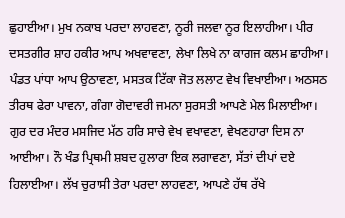ਛੁਹਾਈਆ। ਮੁਖ ਨਕਾਬ ਪਰਦਾ ਲਾਹਵਣਾ, ਨੂਰੀ ਜਲਵਾ ਨੂਰ ਇਲਾਹੀਆ। ਪੀਰ ਦਸਤਗੀਰ ਸ਼ਾਹ ਹਕੀਰ ਆਪ ਅਖਵਾਵਣਾ, ਲੇਖਾ ਲਿਖੇ ਨਾ ਕਾਗਜ ਕਲਮ ਛਾਹੀਆ। ਪੰਡਤ ਪਾਂਧਾ ਆਪ ਉਠਾਵਣਾ, ਮਸਤਕ ਟਿੱਕਾ ਜੋਤ ਲਲਾਟ ਵੇਖ ਵਿਖਾਈਆ। ਅਠਸਠ ਤੀਰਥ ਫੇਰਾ ਪਾਵਨਾ, ਗੰਗਾ ਗੋਦਾਵਰੀ ਜਮਨਾ ਸੁਰਸਤੀ ਆਪਣੇ ਮੇਲ ਮਿਲਾਈਆ। ਗੁਰ ਦਰ ਮੰਦਰ ਮਸਜਿਦ ਮੱਠ ਹਰਿ ਸਾਚੇ ਵੇਖ ਵਖਾਵਣਾ, ਵੇਖਣਹਾਰਾ ਦਿਸ ਨਾ ਆਈਆ। ਨੌ ਖੰਡ ਪ੍ਰਿਥਮੀ ਸ਼ਬਦ ਹੁਲਾਰਾ ਇਕ ਲਗਾਵਣਾ, ਸੱਤਾਂ ਦੀਪਾਂ ਦਏ ਹਿਲਾਈਆ। ਲੱਖ ਚੁਰਾਸੀ ਤੇਰਾ ਪਰਦਾ ਲਾਹਵਣਾ, ਆਪਣੇ ਹੱਥ ਰੱਖੇ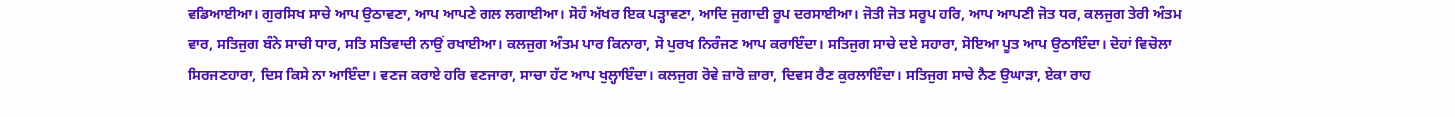ਵਡਿਆਈਆ। ਗੁਰਸਿਖ ਸਾਚੇ ਆਪ ਉਠਾਵਣਾ, ਆਪ ਆਪਣੇ ਗਲ ਲਗਾਈਆ। ਸੋਹੰ ਅੱਖਰ ਇਕ ਪੜ੍ਹਾਵਣਾ, ਆਦਿ ਜੁਗਾਦੀ ਰੂਪ ਦਰਸਾਈਆ। ਜੋਤੀ ਜੋਤ ਸਰੂਪ ਹਰਿ, ਆਪ ਆਪਣੀ ਜੋਤ ਧਰ, ਕਲਜੁਗ ਤੇਰੀ ਅੰਤਮ ਵਾਰ, ਸਤਿਜੁਗ ਬੰਨੇ ਸਾਚੀ ਧਾਰ, ਸਤਿ ਸਤਿਵਾਦੀ ਨਾਉਂ ਰਖਾਈਆ। ਕਲਜੁਗ ਅੰਤਮ ਪਾਰ ਕਿਨਾਰਾ, ਸੋ ਪੁਰਖ ਨਿਰੰਜਣ ਆਪ ਕਰਾਇੰਦਾ। ਸਤਿਜੁਗ ਸਾਚੇ ਦਏ ਸਹਾਰਾ, ਸੋਇਆ ਪੂਤ ਆਪ ਉਠਾਇੰਦਾ। ਦੋਹਾਂ ਵਿਚੋਲਾ ਸਿਰਜਣਹਾਰਾ, ਦਿਸ ਕਿਸੇ ਨਾ ਆਇੰਦਾ। ਵਣਜ ਕਰਾਏ ਹਰਿ ਵਣਜਾਰਾ, ਸਾਚਾ ਹੱਟ ਆਪ ਖੁਲ੍ਹਾਇੰਦਾ। ਕਲਜੁਗ ਰੋਵੇ ਜ਼ਾਰੋ ਜ਼ਾਰਾ, ਦਿਵਸ ਰੈਣ ਕੁਰਲਾਇੰਦਾ। ਸਤਿਜੁਗ ਸਾਚੇ ਨੈਣ ਉਘਾੜਾ, ਏਕਾ ਰਾਹ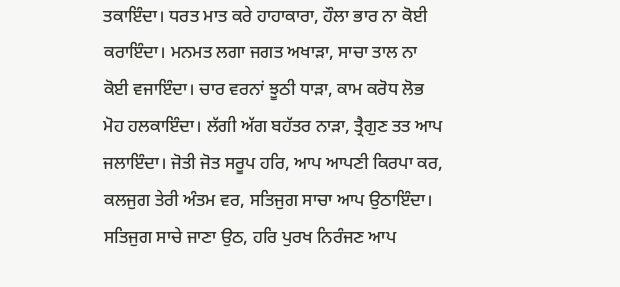ਤਕਾਇੰਦਾ। ਧਰਤ ਮਾਤ ਕਰੇ ਹਾਹਾਕਾਰਾ, ਹੌਲਾ ਭਾਰ ਨਾ ਕੋਈ ਕਰਾਇੰਦਾ। ਮਨਮਤ ਲਗਾ ਜਗਤ ਅਖਾੜਾ, ਸਾਚਾ ਤਾਲ ਨਾ ਕੋਈ ਵਜਾਇੰਦਾ। ਚਾਰ ਵਰਨਾਂ ਝੂਠੀ ਧਾੜਾ, ਕਾਮ ਕਰੋਧ ਲੋਭ ਮੋਹ ਹਲਕਾਇੰਦਾ। ਲੱਗੀ ਅੱਗ ਬਹੱਤਰ ਨਾੜਾ, ਤ੍ਰੈਗੁਣ ਤਤ ਆਪ ਜਲਾਇੰਦਾ। ਜੋਤੀ ਜੋਤ ਸਰੂਪ ਹਰਿ, ਆਪ ਆਪਣੀ ਕਿਰਪਾ ਕਰ, ਕਲਜੁਗ ਤੇਰੀ ਅੰਤਮ ਵਰ, ਸਤਿਜੁਗ ਸਾਚਾ ਆਪ ਉਠਾਇੰਦਾ। ਸਤਿਜੁਗ ਸਾਚੇ ਜਾਣਾ ਉਠ, ਹਰਿ ਪੁਰਖ ਨਿਰੰਜਣ ਆਪ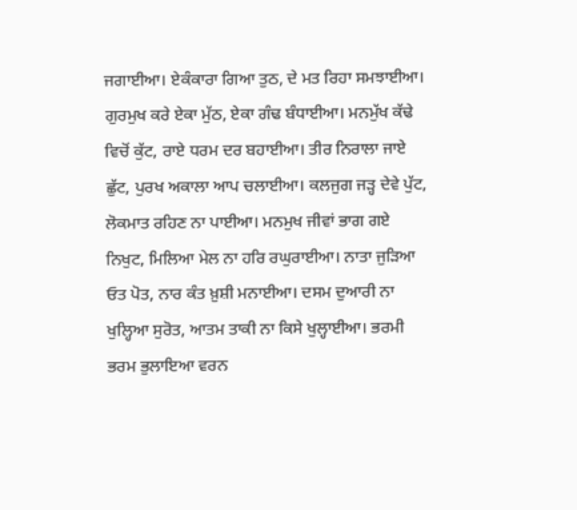ਜਗਾਈਆ। ਏਕੰਕਾਰਾ ਗਿਆ ਤੁਠ, ਦੇ ਮਤ ਰਿਹਾ ਸਮਝਾਈਆ। ਗੁਰਮੁਖ ਕਰੇ ਏਕਾ ਮੁੱਠ, ਏਕਾ ਗੰਢ ਬੰਧਾਈਆ। ਮਨਮੁੱਖ ਕੱਢੇ ਵਿਚੋਂ ਕੁੱਟ, ਰਾਏ ਧਰਮ ਦਰ ਬਹਾਈਆ। ਤੀਰ ਨਿਰਾਲਾ ਜਾਏ ਛੁੱਟ, ਪੁਰਖ ਅਕਾਲਾ ਆਪ ਚਲਾਈਆ। ਕਲਜੁਗ ਜੜ੍ਹ ਦੇਵੇ ਪੁੱਟ, ਲੋਕਮਾਤ ਰਹਿਣ ਨਾ ਪਾਈਆ। ਮਨਮੁਖ ਜੀਵਾਂ ਭਾਗ ਗਏ ਨਿਖੁਟ, ਮਿਲਿਆ ਮੇਲ ਨਾ ਹਰਿ ਰਘੁਰਾਈਆ। ਨਾਤਾ ਜੁੜਿਆ ਓਤ ਪੋਤ, ਨਾਰ ਕੰਤ ਖ਼ੁਸ਼ੀ ਮਨਾਈਆ। ਦਸਮ ਦੁਆਰੀ ਨਾ ਖੁਲ੍ਹਿਆ ਸੁਰੋਤ, ਆਤਮ ਤਾਕੀ ਨਾ ਕਿਸੇ ਖੁਲ੍ਹਾਈਆ। ਭਰਮੀ ਭਰਮ ਭੁਲਾਇਆ ਵਰਨ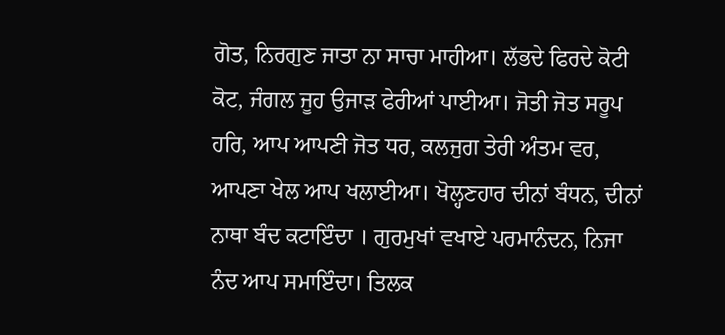ਗੋਤ, ਨਿਰਗੁਣ ਜਾਤਾ ਨਾ ਸਾਚਾ ਮਾਹੀਆ। ਲੱਭਦੇ ਫਿਰਦੇ ਕੋਟੀ ਕੋਟ, ਜੰਗਲ ਜੂਹ ਉਜਾੜ ਫੇਰੀਆਂ ਪਾਈਆ। ਜੋਤੀ ਜੋਤ ਸਰੂਪ ਹਰਿ, ਆਪ ਆਪਣੀ ਜੋਤ ਧਰ, ਕਲਜੁਗ ਤੇਰੀ ਅੰਤਮ ਵਰ, ਆਪਣਾ ਖੇਲ ਆਪ ਖਲਾਈਆ। ਖੋਲ੍ਹਣਹਾਰ ਦੀਨਾਂ ਬੰਧਨ, ਦੀਨਾਂ ਨਾਥਾ ਬੰਦ ਕਟਾਇੰਦਾ । ਗੁਰਮੁਖਾਂ ਵਖਾਏ ਪਰਮਾਨੰਦਨ, ਨਿਜਾ ਨੰਦ ਆਪ ਸਮਾਇੰਦਾ। ਤਿਲਕ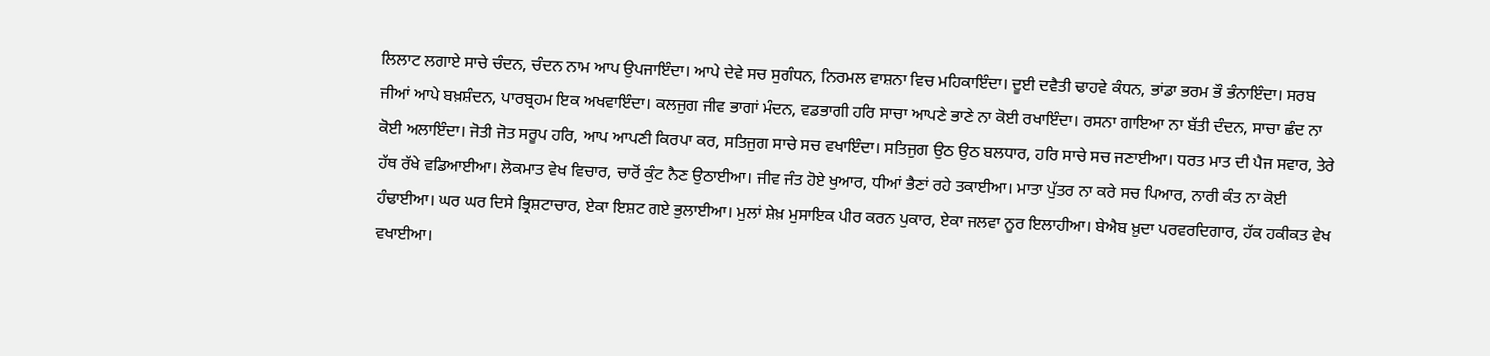ਲਿਲਾਟ ਲਗਾਏ ਸਾਚੇ ਚੰਦਨ, ਚੰਦਨ ਨਾਮ ਆਪ ਉਪਜਾਇੰਦਾ। ਆਪੇ ਦੇਵੇ ਸਚ ਸੁਗੰਧਨ, ਨਿਰਮਲ ਵਾਸ਼ਨਾ ਵਿਚ ਮਹਿਕਾਇੰਦਾ। ਦੂਈ ਦਵੈਤੀ ਢਾਹਵੇ ਕੰਧਨ, ਭਾਂਡਾ ਭਰਮ ਭੌ ਭੰਨਾਇੰਦਾ। ਸਰਬ ਜੀਆਂ ਆਪੇ ਬਖ਼ਸ਼ੰਦਨ, ਪਾਰਬ੍ਰਹਮ ਇਕ ਅਖਵਾਇੰਦਾ। ਕਲਜੁਗ ਜੀਵ ਭਾਗਾਂ ਮੰਦਨ, ਵਡਭਾਗੀ ਹਰਿ ਸਾਚਾ ਆਪਣੇ ਭਾਣੇ ਨਾ ਕੋਈ ਰਖਾਇੰਦਾ। ਰਸਨਾ ਗਾਇਆ ਨਾ ਬੱਤੀ ਦੰਦਨ, ਸਾਚਾ ਛੰਦ ਨਾ ਕੋਈ ਅਲਾਇੰਦਾ। ਜੋਤੀ ਜੋਤ ਸਰੂਪ ਹਰਿ, ਆਪ ਆਪਣੀ ਕਿਰਪਾ ਕਰ, ਸਤਿਜੁਗ ਸਾਚੇ ਸਚ ਵਖਾਇੰਦਾ। ਸਤਿਜੁਗ ਉਠ ਉਠ ਬਲਧਾਰ, ਹਰਿ ਸਾਚੇ ਸਚ ਜਣਾਈਆ। ਧਰਤ ਮਾਤ ਦੀ ਪੈਜ ਸਵਾਰ, ਤੇਰੇ ਹੱਥ ਰੱਖੇ ਵਡਿਆਈਆ। ਲੋਕਮਾਤ ਵੇਖ ਵਿਚਾਰ, ਚਾਰੋਂ ਕੁੰਟ ਨੈਣ ਉਠਾਈਆ। ਜੀਵ ਜੰਤ ਹੋਏ ਖੁਆਰ, ਧੀਆਂ ਭੈਣਾਂ ਰਹੇ ਤਕਾਈਆ। ਮਾਤਾ ਪੁੱਤਰ ਨਾ ਕਰੇ ਸਚ ਪਿਆਰ, ਨਾਰੀ ਕੰਤ ਨਾ ਕੋਈ ਹੰਢਾਈਆ। ਘਰ ਘਰ ਦਿਸੇ ਭ੍ਰਿਸ਼ਟਾਚਾਰ, ਏਕਾ ਇਸ਼ਟ ਗਏ ਭੁਲਾਈਆ। ਮੁਲਾਂ ਸ਼ੇਖ਼ ਮੁਸਾਇਕ ਪੀਰ ਕਰਨ ਪੁਕਾਰ, ਏਕਾ ਜਲਵਾ ਨੂਰ ਇਲਾਹੀਆ। ਬੇਐਬ ਖ਼ੁਦਾ ਪਰਵਰਦਿਗਾਰ, ਹੱਕ ਹਕੀਕਤ ਵੇਖ ਵਖਾਈਆ।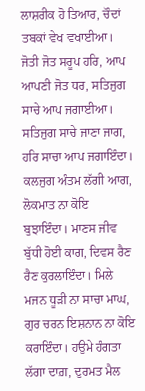ਲਾਸ਼ਰੀਕ ਹੋ ਤਿਆਰ, ਚੌਦਾਂ ਤਬਕਾਂ ਵੇਖ ਵਖਾਈਆ। ਜੋਤੀ ਜੋਤ ਸਰੂਪ ਹਰਿ, ਆਪ ਆਪਣੀ ਜੋਤ ਧਰ, ਸਤਿਜੁਗ ਸਾਚੇ ਆਪ ਜਗਾਈਆ। ਸਤਿਜੁਗ ਸਾਚੇ ਜਾਣਾ ਜਾਗ, ਹਰਿ ਸਾਚਾ ਆਪ ਜਗਾਇੰਦਾ। ਕਲਜੁਗ ਅੰਤਮ ਲੱਗੀ ਆਗ, ਲੋਕਮਾਤ ਨਾ ਕੋਇ ਬੁਝਾਇੰਦਾ। ਮਾਣਸ ਜੀਵ ਬੁੱਧੀ ਹੋਈ ਕਾਗ, ਦਿਵਸ ਰੈਣ ਰੈਣ ਕੁਰਲਾਇੰਦਾ। ਮਿਲੇ ਮਜਨ ਧੂੜੀ ਨਾ ਸਾਚਾ ਮਾਘ, ਗੁਰ ਚਰਨ ਇਸ਼ਨਾਨ ਨਾ ਕੋਇ ਕਰਾਇੰਦਾ। ਹਉਮੇ ਹੰਗਤਾ ਲੱਗਾ ਦਾਗ਼, ਦੁਰਮਤ ਮੈਲ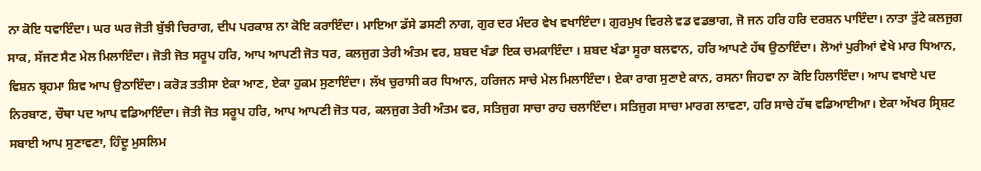ਨਾ ਕੋਇ ਧਵਾਇੰਦਾ। ਘਰ ਘਰ ਜੋਤੀ ਬੁੱਝੀ ਚਿਰਾਗ, ਦੀਪ ਪਰਕਾਸ਼ ਨਾ ਕੋਇ ਕਰਾਇੰਦਾ। ਮਾਇਆ ਡੱਸੇ ਡਸਣੀ ਨਾਗ, ਗੁਰ ਦਰ ਮੰਦਰ ਵੇਖ ਵਖਾਇੰਦਾ। ਗੁਰਮੁਖ ਵਿਰਲੇ ਵਡ ਵਡਭਾਗ, ਜੋ ਜਨ ਹਰਿ ਹਰਿ ਦਰਸ਼ਨ ਪਾਇੰਦਾ। ਨਾਤਾ ਤੁੱਟੇ ਕਲਜੁਗ ਸਾਕ, ਸੱਜਣ ਸੈਣ ਮੇਲ ਮਿਲਾਇੰਦਾ। ਜੋਤੀ ਜੋਤ ਸਰੂਪ ਹਰਿ, ਆਪ ਆਪਣੀ ਜੋਤ ਧਰ, ਕਲਜੁਗ ਤੇਰੀ ਅੰਤਮ ਵਰ, ਸ਼ਬਦ ਖੰਡਾ ਇਕ ਚਮਕਾਇੰਦਾ । ਸ਼ਬਦ ਖੰਡਾ ਸੂਰਾ ਬਲਵਾਨ, ਹਰਿ ਆਪਣੇ ਹੱਥ ਉਠਾਇੰਦਾ। ਲੋਆਂ ਪੁਰੀਆਂ ਵੇਖੇ ਮਾਰ ਧਿਆਨ, ਵਿਸ਼ਨ ਬ੍ਰਹਮਾ ਸ਼ਿਵ ਆਪ ਉਠਾਇੰਦਾ। ਕਰੋੜ ਤਤੀਸਾ ਏਕਾ ਆਣ, ਏਕਾ ਹੁਕਮ ਸੁਣਾਇੰਦਾ। ਲੱਖ ਚੁਰਾਸੀ ਕਰ ਧਿਆਨ, ਹਰਿਜਨ ਸਾਚੇ ਮੇਲ ਮਿਲਾਇੰਦਾ। ਏਕਾ ਰਾਗ ਸੁਣਾਏ ਕਾਨ, ਰਸਨਾ ਜਿਹਵਾ ਨਾ ਕੋਇ ਹਿਲਾਇੰਦਾ। ਆਪ ਵਖਾਏ ਪਦ ਨਿਰਬਾਣ, ਚੌਥਾ ਪਦ ਆਪ ਵਡਿਆਇੰਦਾ। ਜੋਤੀ ਜੋਤ ਸਰੂਪ ਹਰਿ, ਆਪ ਆਪਣੀ ਜੋਤ ਧਰ, ਕਲਜੁਗ ਤੇਰੀ ਅੰਤਮ ਵਰ, ਸਤਿਜੁਗ ਸਾਚਾ ਰਾਹ ਚਲਾਇੰਦਾ। ਸਤਿਜੁਗ ਸਾਚਾ ਮਾਰਗ ਲਾਵਣਾ, ਹਰਿ ਸਾਚੇ ਹੱਥ ਵਡਿਆਈਆ। ਏਕਾ ਅੱਖਰ ਸ੍ਰਿਸ਼ਟ ਸਬਾਈ ਆਪ ਸੁਣਾਵਣਾ, ਹਿੰਦੂ ਮੁਸਲਿਮ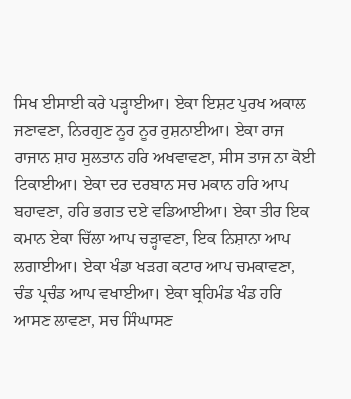ਸਿਖ ਈਸਾਈ ਕਰੇ ਪੜ੍ਹਾਈਆ। ਏਕਾ ਇਸ਼ਟ ਪੁਰਖ ਅਕਾਲ ਜਣਾਵਣਾ, ਨਿਰਗੁਣ ਨੂਰ ਨੂਰ ਰੁਸ਼ਨਾਈਆ। ਏਕਾ ਰਾਜ ਰਾਜਾਨ ਸ਼ਾਹ ਸੁਲਤਾਨ ਹਰਿ ਅਖਵਾਵਣਾ, ਸੀਸ ਤਾਜ ਨਾ ਕੋਈ ਟਿਕਾਈਆ। ਏਕਾ ਦਰ ਦਰਬਾਨ ਸਚ ਮਕਾਨ ਹਰਿ ਆਪ ਬਹਾਵਣਾ, ਹਰਿ ਭਗਤ ਦਏ ਵਡਿਆਈਆ। ਏਕਾ ਤੀਰ ਇਕ ਕਮਾਨ ਏਕਾ ਚਿੱਲਾ ਆਪ ਚੜ੍ਹਾਵਣਾ, ਇਕ ਨਿਸ਼ਾਨਾ ਆਪ ਲਗਾਈਆ। ਏਕਾ ਖੰਡਾ ਖੜਗ ਕਟਾਰ ਆਪ ਚਮਕਾਵਣਾ, ਚੰਡ ਪ੍ਰਚੰਡ ਆਪ ਵਖਾਈਆ। ਏਕਾ ਬ੍ਰਹਿਮੰਡ ਖੰਡ ਹਰਿ ਆਸਣ ਲਾਵਣਾ, ਸਚ ਸਿੰਘਾਸਣ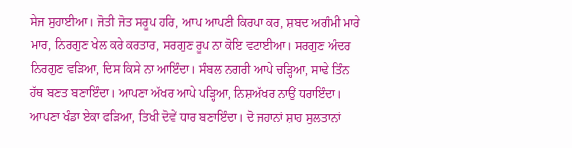ਸੇਜ ਸੁਹਾਈਆ। ਜੋਤੀ ਜੋਤ ਸਰੂਪ ਹਰਿ, ਆਪ ਆਪਣੀ ਕਿਰਪਾ ਕਰ, ਸ਼ਬਦ ਅਗੰਮੀ ਮਾਰੇ ਮਾਰ, ਨਿਰਗੁਣ ਖੇਲ ਕਰੇ ਕਰਤਾਰ, ਸਰਗੁਣ ਰੂਪ ਨਾ ਕੋਇ ਵਟਾਈਆ। ਸਰਗੁਣ ਅੰਦਰ ਨਿਰਗੁਣ ਵੜਿਆ, ਦਿਸ ਕਿਸੇ ਨਾ ਆਇੰਦਾ। ਸੰਬਲ ਨਗਰੀ ਆਪੇ ਚੜ੍ਹਿਆ, ਸਾਢੇ ਤਿੰਨ ਹੱਥ ਬਣਤ ਬਣਾਇੰਦਾ। ਆਪਣਾ ਅੱਖਰ ਆਪੇ ਪੜ੍ਹਿਆ, ਨਿਸ਼ਅੱਖਰ ਨਾਉਂ ਧਰਾਇੰਦਾ। ਆਪਣਾ ਖੰਡਾ ਏਕਾ ਫੜਿਆ, ਤਿਖੀ ਦੋਵੇਂ ਧਾਰ ਬਣਾਇੰਦਾ। ਦੋ ਜਹਾਨਾਂ ਸ਼ਾਹ ਸੁਲਤਾਨਾਂ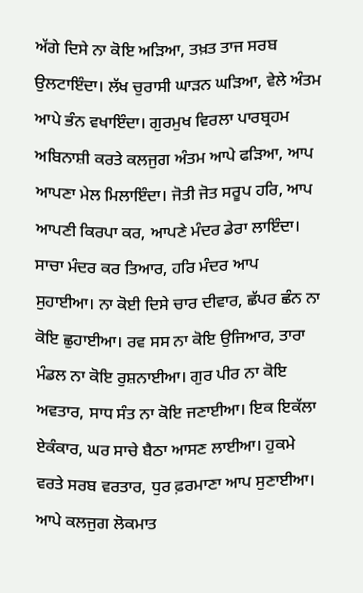ਅੱਗੇ ਦਿਸੇ ਨਾ ਕੋਇ ਅੜਿਆ, ਤਖ਼ਤ ਤਾਜ ਸਰਬ ਉਲਟਾਇੰਦਾ। ਲੱਖ ਚੁਰਾਸੀ ਘਾੜਨ ਘੜਿਆ, ਵੇਲੇ ਅੰਤਮ ਆਪੇ ਭੰਨ ਵਖਾਇੰਦਾ। ਗੁਰਮੁਖ ਵਿਰਲਾ ਪਾਰਬ੍ਰਹਮ ਅਬਿਨਾਸ਼ੀ ਕਰਤੇ ਕਲਜੁਗ ਅੰਤਮ ਆਪੇ ਫੜਿਆ, ਆਪ ਆਪਣਾ ਮੇਲ ਮਿਲਾਇੰਦਾ। ਜੋਤੀ ਜੋਤ ਸਰੂਪ ਹਰਿ, ਆਪ ਆਪਣੀ ਕਿਰਪਾ ਕਰ, ਆਪਣੇ ਮੰਦਰ ਡੇਰਾ ਲਾਇੰਦਾ। ਸਾਚਾ ਮੰਦਰ ਕਰ ਤਿਆਰ, ਹਰਿ ਮੰਦਰ ਆਪ ਸੁਹਾਈਆ। ਨਾ ਕੋਈ ਦਿਸੇ ਚਾਰ ਦੀਵਾਰ, ਛੱਪਰ ਛੰਨ ਨਾ ਕੋਇ ਛੁਹਾਈਆ। ਰਵ ਸਸ ਨਾ ਕੋਇ ਉਜਿਆਰ, ਤਾਰਾ ਮੰਡਲ ਨਾ ਕੋਇ ਰੁਸ਼ਨਾਈਆ। ਗੁਰ ਪੀਰ ਨਾ ਕੋਇ ਅਵਤਾਰ, ਸਾਧ ਸੰਤ ਨਾ ਕੋਇ ਜਣਾਈਆ। ਇਕ ਇਕੱਲਾ ਏਕੰਕਾਰ, ਘਰ ਸਾਚੇ ਬੈਠਾ ਆਸਣ ਲਾਈਆ। ਹੁਕਮੇ ਵਰਤੇ ਸਰਬ ਵਰਤਾਰ, ਧੁਰ ਫ਼ਰਮਾਣਾ ਆਪ ਸੁਣਾਈਆ। ਆਪੇ ਕਲਜੁਗ ਲੋਕਮਾਤ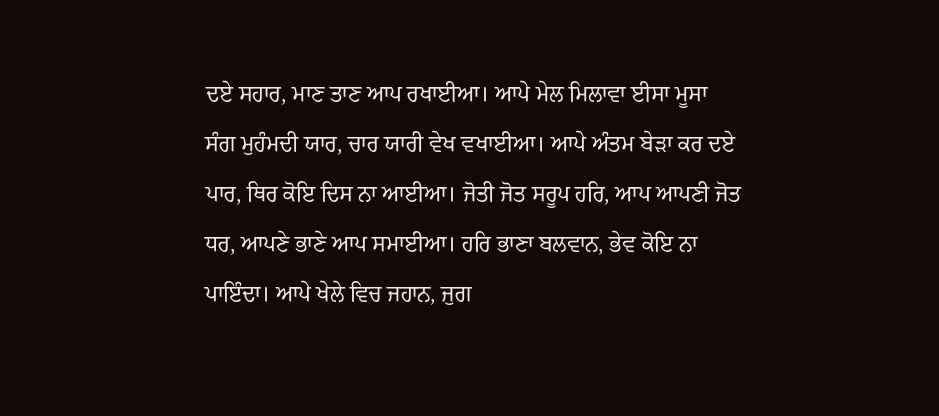ਦਏ ਸਹਾਰ, ਮਾਣ ਤਾਣ ਆਪ ਰਖਾਈਆ। ਆਪੇ ਮੇਲ ਮਿਲਾਵਾ ਈਸਾ ਮੂਸਾ ਸੰਗ ਮੁਹੰਮਦੀ ਯਾਰ, ਚਾਰ ਯਾਰੀ ਵੇਖ ਵਖਾਈਆ। ਆਪੇ ਅੰਤਮ ਬੇੜਾ ਕਰ ਦਏ ਪਾਰ, ਥਿਰ ਕੋਇ ਦਿਸ ਨਾ ਆਈਆ। ਜੋਤੀ ਜੋਤ ਸਰੂਪ ਹਰਿ, ਆਪ ਆਪਣੀ ਜੋਤ ਧਰ, ਆਪਣੇ ਭਾਣੇ ਆਪ ਸਮਾਈਆ। ਹਰਿ ਭਾਣਾ ਬਲਵਾਨ, ਭੇਵ ਕੋਇ ਨਾ ਪਾਇੰਦਾ। ਆਪੇ ਖੇਲੇ ਵਿਚ ਜਹਾਨ, ਜੁਗ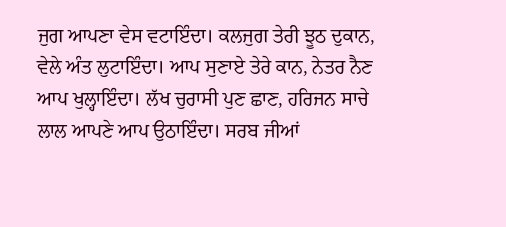ਜੁਗ ਆਪਣਾ ਵੇਸ ਵਟਾਇੰਦਾ। ਕਲਜੁਗ ਤੇਰੀ ਝੂਠ ਦੁਕਾਨ, ਵੇਲੇ ਅੰਤ ਲੁਟਾਇੰਦਾ। ਆਪ ਸੁਣਾਏ ਤੇਰੇ ਕਾਨ, ਨੇਤਰ ਨੈਣ ਆਪ ਖੁਲ੍ਹਾਇੰਦਾ। ਲੱਖ ਚੁਰਾਸੀ ਪੁਣ ਛਾਣ, ਹਰਿਜਨ ਸਾਚੇ ਲਾਲ ਆਪਣੇ ਆਪ ਉਠਾਇੰਦਾ। ਸਰਬ ਜੀਆਂ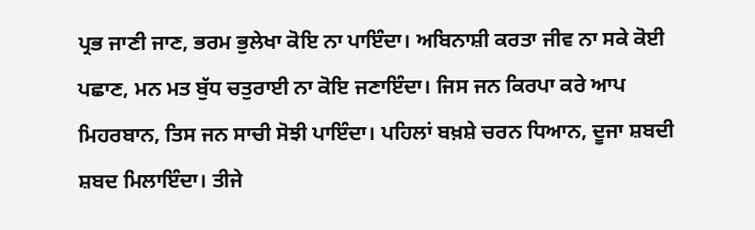ਪ੍ਰਭ ਜਾਣੀ ਜਾਣ, ਭਰਮ ਭੁਲੇਖਾ ਕੋਇ ਨਾ ਪਾਇੰਦਾ। ਅਬਿਨਾਸ਼ੀ ਕਰਤਾ ਜੀਵ ਨਾ ਸਕੇ ਕੋਈ ਪਛਾਣ, ਮਨ ਮਤ ਬੁੱਧ ਚਤੁਰਾਈ ਨਾ ਕੋਇ ਜਣਾਇੰਦਾ। ਜਿਸ ਜਨ ਕਿਰਪਾ ਕਰੇ ਆਪ ਮਿਹਰਬਾਨ, ਤਿਸ ਜਨ ਸਾਚੀ ਸੋਝੀ ਪਾਇੰਦਾ। ਪਹਿਲਾਂ ਬਖ਼ਸ਼ੇ ਚਰਨ ਧਿਆਨ, ਦੂਜਾ ਸ਼ਬਦੀ ਸ਼ਬਦ ਮਿਲਾਇੰਦਾ। ਤੀਜੇ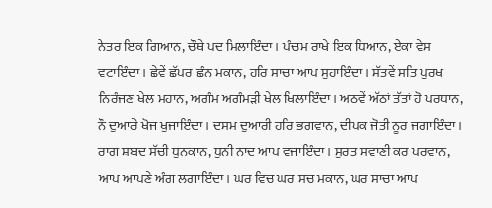ਨੇਤਰ ਇਕ ਗਿਆਨ, ਚੌਥੇ ਪਦ ਮਿਲਾਇੰਦਾ। ਪੰਚਮ ਰਾਖੇ ਇਕ ਧਿਆਨ, ਏਕਾ ਵੇਸ ਵਟਾਇੰਦਾ। ਛੇਵੇਂ ਛੱਪਰ ਛੰਨ ਮਕਾਨ, ਹਰਿ ਸਾਚਾ ਆਪ ਸੁਹਾਇੰਦਾ। ਸੱਤਵੇਂ ਸਤਿ ਪੁਰਖ ਨਿਰੰਜਣ ਖੇਲ ਮਹਾਨ, ਅਗੰਮ ਅਗੰਮੜੀ ਖੇਲ ਖਿਲਾਇੰਦਾ। ਅਠਵੇਂ ਅੱਠਾਂ ਤੱਤਾਂ ਹੋ ਪਰਧਾਨ, ਨੌ ਦੁਆਰੇ ਖੋਜ ਖੁਜਾਇੰਦਾ। ਦਸਮ ਦੁਆਰੀ ਹਰਿ ਭਗਵਾਨ, ਦੀਪਕ ਜੋਤੀ ਨੂਰ ਜਗਾਇੰਦਾ। ਰਾਗ ਸ਼ਬਦ ਸੱਚੀ ਧੁਨਕਾਨ, ਧੁਨੀ ਨਾਦ ਆਪ ਵਜਾਇੰਦਾ। ਸੁਰਤ ਸਵਾਣੀ ਕਰ ਪਰਵਾਨ, ਆਪ ਆਪਣੇ ਅੰਗ ਲਗਾਇੰਦਾ। ਘਰ ਵਿਚ ਘਰ ਸਚ ਮਕਾਨ, ਘਰ ਸਾਚਾ ਆਪ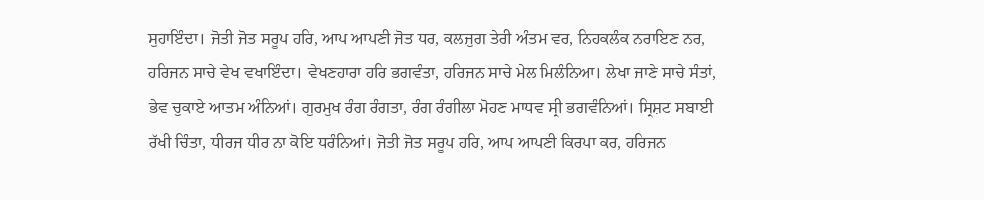ਸੁਹਾਇੰਦਾ। ਜੋਤੀ ਜੋਤ ਸਰੂਪ ਹਰਿ, ਆਪ ਆਪਣੀ ਜੋਤ ਧਰ, ਕਲਜੁਗ ਤੇਰੀ ਅੰਤਮ ਵਰ, ਨਿਹਕਲੰਕ ਨਰਾਇਣ ਨਰ, ਹਰਿਜਨ ਸਾਚੇ ਵੇਖ ਵਖਾਇੰਦਾ। ਵੇਖਣਹਾਰਾ ਹਰਿ ਭਗਵੰਤਾ, ਹਰਿਜਨ ਸਾਚੇ ਮੇਲ ਮਿਲੰਨਿਆ। ਲੇਖਾ ਜਾਣੇ ਸਾਚੇ ਸੰਤਾਂ, ਭੇਵ ਚੁਕਾਏ ਆਤਮ ਅੰਨਿਆਂ। ਗੁਰਮੁਖ ਰੰਗ ਰੰਗਤਾ, ਰੰਗ ਰੰਗੀਲਾ ਮੋਹਣ ਮਾਧਵ ਸ੍ਰੀ ਭਗਵੰਨਿਆਂ। ਸ੍ਰਿਸ਼ਟ ਸਬਾਈ ਰੱਖੀ ਚਿੰਤਾ, ਧੀਰਜ ਧੀਰ ਨਾ ਕੋਇ ਧਰੰਨਿਆਂ। ਜੋਤੀ ਜੋਤ ਸਰੂਪ ਹਰਿ, ਆਪ ਆਪਣੀ ਕਿਰਪਾ ਕਰ, ਹਰਿਜਨ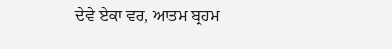ਦੇਵੇ ਏਕਾ ਵਰ, ਆਤਮ ਬ੍ਰਹਮ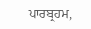ਪਾਰਬ੍ਰਹਮ,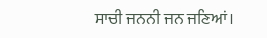ਸਾਚੀ ਜਨਨੀ ਜਨ ਜਣਿਆਂ।